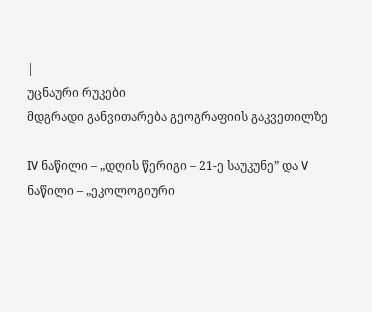|
უცნაური რუკები
მდგრადი განვითარება გეოგრაფიის გაკვეთილზე

IV ნაწილი – „დღის წერიგი – 21-ე საუკუნე” და V ნაწილი – „ეკოლოგიური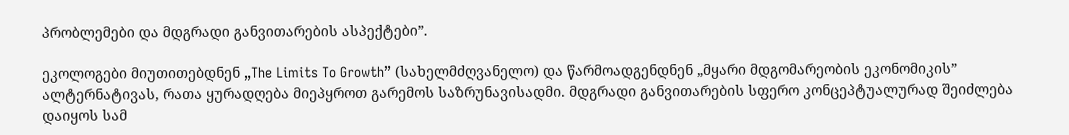პრობლემები და მდგრადი განვითარების ასპექტები”.

ეკოლოგები მიუთითებდნენ „The Limits To Growth” (სახელმძღვანელო) და წარმოადგენდნენ „მყარი მდგომარეობის ეკონომიკის” ალტერნატივას, რათა ყურადღება მიეპყროთ გარემოს საზრუნავისადმი. მდგრადი განვითარების სფერო კონცეპტუალურად შეიძლება დაიყოს სამ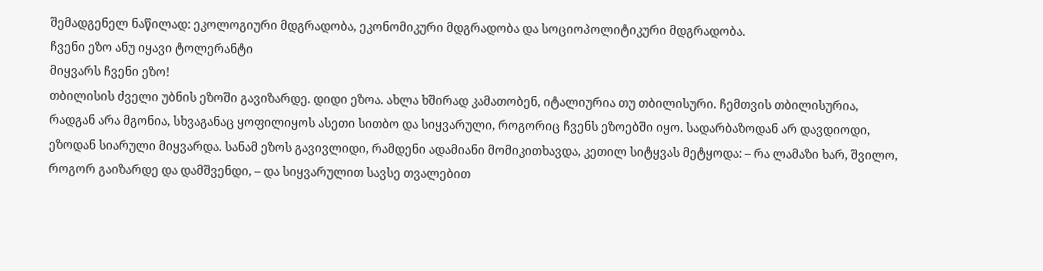შემადგენელ ნაწილად: ეკოლოგიური მდგრადობა, ეკონომიკური მდგრადობა და სოციოპოლიტიკური მდგრადობა.
ჩვენი ეზო ანუ იყავი ტოლერანტი
მიყვარს ჩვენი ეზო!
თბილისის ძველი უბნის ეზოში გავიზარდე. დიდი ეზოა. ახლა ხშირად კამათობენ, იტალიურია თუ თბილისური. ჩემთვის თბილისურია, რადგან არა მგონია, სხვაგანაც ყოფილიყოს ასეთი სითბო და სიყვარული, როგორიც ჩვენს ეზოებში იყო. სადარბაზოდან არ დავდიოდი, ეზოდან სიარული მიყვარდა. სანამ ეზოს გავივლიდი, რამდენი ადამიანი მომიკითხავდა, კეთილ სიტყვას მეტყოდა: – რა ლამაზი ხარ, შვილო, როგორ გაიზარდე და დამშვენდი, – და სიყვარულით სავსე თვალებით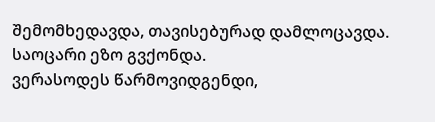შემომხედავდა, თავისებურად დამლოცავდა.
საოცარი ეზო გვქონდა.
ვერასოდეს წარმოვიდგენდი,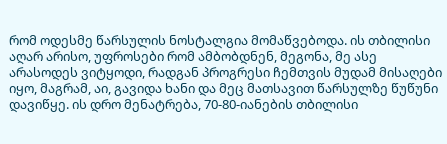რომ ოდესმე წარსულის ნოსტალგია მომაწვებოდა. ის თბილისი აღარ არისო, უფროსები რომ ამბობდნენ, მეგონა, მე ასე არასოდეს ვიტყოდი, რადგან პროგრესი ჩემთვის მუდამ მისაღები იყო, მაგრამ, აი, გავიდა ხანი და მეც მათსავით წარსულზე წუწუნი დავიწყე. ის დრო მენატრება, 70-80-იანების თბილისი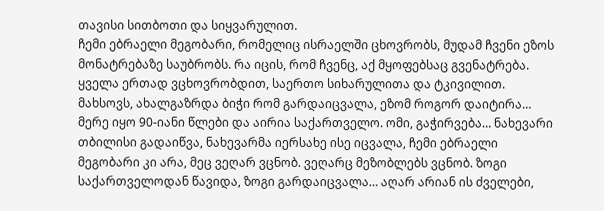თავისი სითბოთი და სიყვარულით.
ჩემი ებრაელი მეგობარი, რომელიც ისრაელში ცხოვრობს, მუდამ ჩვენი ეზოს მონატრებაზე საუბრობს. რა იცის, რომ ჩვენც, აქ მყოფებსაც გვენატრება.
ყველა ერთად ვცხოვრობდით, საერთო სიხარულითა და ტკივილით. მახსოვს, ახალგაზრდა ბიჭი რომ გარდაიცვალა, ეზომ როგორ დაიტირა…
მერე იყო 90-იანი წლები და აირია საქართველო. ომი, გაჭირვება… ნახევარი თბილისი გადაიწვა, ნახევარმა იერსახე ისე იცვალა, ჩემი ებრაელი მეგობარი კი არა, მეც ვეღარ ვცნობ. ვეღარც მეზობლებს ვცნობ. ზოგი საქართველოდან წავიდა, ზოგი გარდაიცვალა… აღარ არიან ის ძველები,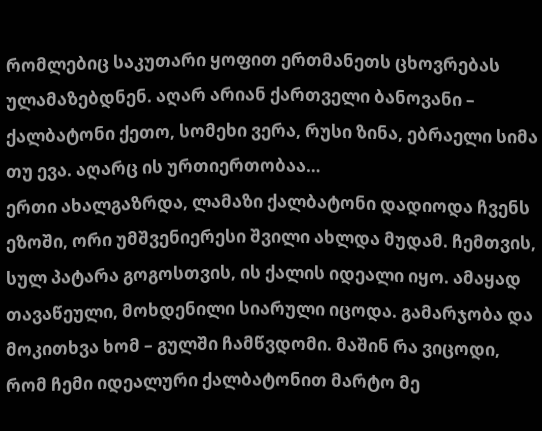რომლებიც საკუთარი ყოფით ერთმანეთს ცხოვრებას ულამაზებდნენ. აღარ არიან ქართველი ბანოვანი – ქალბატონი ქეთო, სომეხი ვერა, რუსი ზინა, ებრაელი სიმა თუ ევა. აღარც ის ურთიერთობაა…
ერთი ახალგაზრდა, ლამაზი ქალბატონი დადიოდა ჩვენს ეზოში, ორი უმშვენიერესი შვილი ახლდა მუდამ. ჩემთვის, სულ პატარა გოგოსთვის, ის ქალის იდეალი იყო. ამაყად თავაწეული, მოხდენილი სიარული იცოდა. გამარჯობა და მოკითხვა ხომ – გულში ჩამწვდომი. მაშინ რა ვიცოდი, რომ ჩემი იდეალური ქალბატონით მარტო მე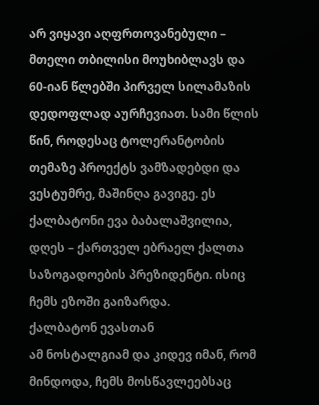არ ვიყავი აღფრთოვანებული – მთელი თბილისი მოუხიბლავს და 60-იან წლებში პირველ სილამაზის დედოფლად აურჩევიათ. სამი წლის წინ, როდესაც ტოლერანტობის თემაზე პროექტს ვამზადებდი და ვესტუმრე, მაშინღა გავიგე. ეს ქალბატონი ევა ბაბალაშვილია, დღეს – ქართველ ებრაელ ქალთა საზოგადოების პრეზიდენტი. ისიც ჩემს ეზოში გაიზარდა.
ქალბატონ ევასთან
ამ ნოსტალგიამ და კიდევ იმან, რომ მინდოდა, ჩემს მოსწავლეებსაც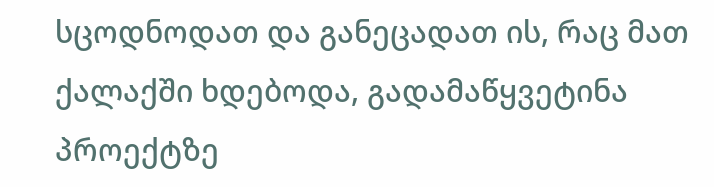სცოდნოდათ და განეცადათ ის, რაც მათ ქალაქში ხდებოდა, გადამაწყვეტინა პროექტზე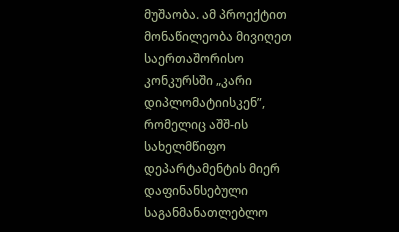მუშაობა. ამ პროექტით მონაწილეობა მივიღეთ საერთაშორისო კონკურსში „კარი დიპლომატიისკენ”, რომელიც აშშ-ის სახელმწიფო დეპარტამენტის მიერ დაფინანსებული საგანმანათლებლო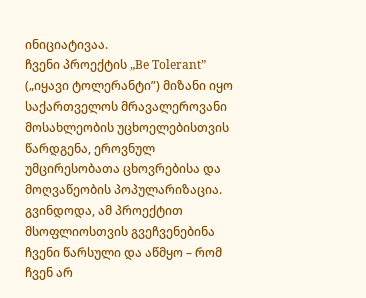ინიციატივაა.
ჩვენი პროექტის „Be Tolerant” („იყავი ტოლერანტი”) მიზანი იყო საქართველოს მრავალეროვანი მოსახლეობის უცხოელებისთვის წარდგენა, ეროვნულ უმცირესობათა ცხოვრებისა და მოღვაწეობის პოპულარიზაცია.
გვინდოდა, ამ პროექტით მსოფლიოსთვის გვეჩვენებინა ჩვენი წარსული და აწმყო – რომ ჩვენ არ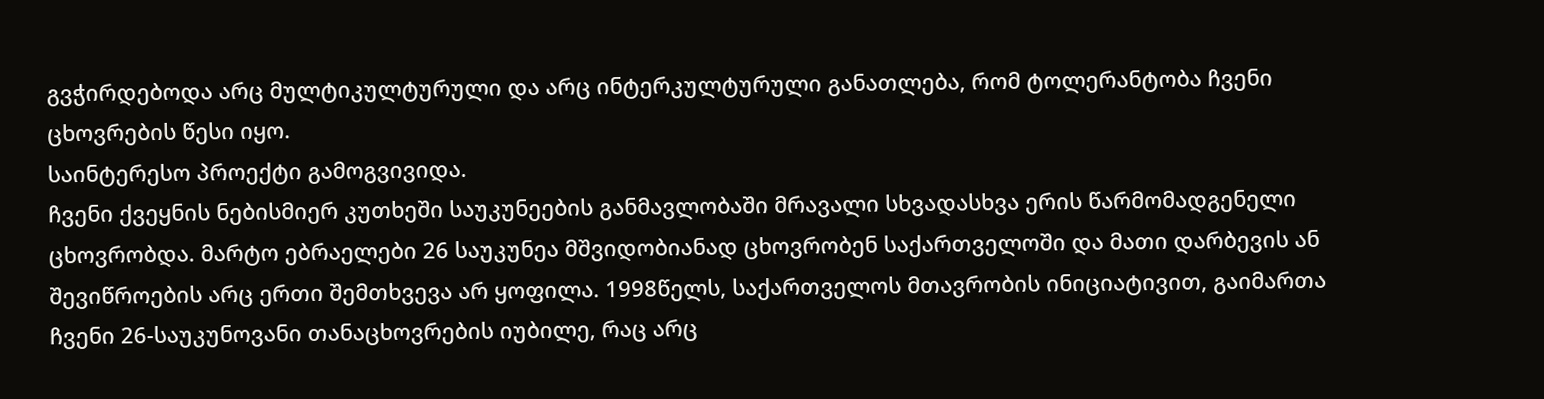გვჭირდებოდა არც მულტიკულტურული და არც ინტერკულტურული განათლება, რომ ტოლერანტობა ჩვენი ცხოვრების წესი იყო.
საინტერესო პროექტი გამოგვივიდა.
ჩვენი ქვეყნის ნებისმიერ კუთხეში საუკუნეების განმავლობაში მრავალი სხვადასხვა ერის წარმომადგენელი ცხოვრობდა. მარტო ებრაელები 26 საუკუნეა მშვიდობიანად ცხოვრობენ საქართველოში და მათი დარბევის ან შევიწროების არც ერთი შემთხვევა არ ყოფილა. 1998წელს, საქართველოს მთავრობის ინიციატივით, გაიმართა ჩვენი 26-საუკუნოვანი თანაცხოვრების იუბილე, რაც არც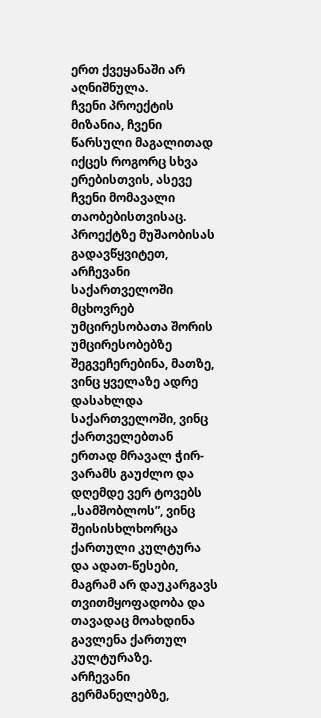ერთ ქვეყანაში არ აღნიშნულა.
ჩვენი პროექტის მიზანია, ჩვენი წარსული მაგალითად იქცეს როგორც სხვა ერებისთვის, ასევე ჩვენი მომავალი თაობებისთვისაც.
პროექტზე მუშაობისას გადავწყვიტეთ, არჩევანი საქართველოში მცხოვრებ უმცირესობათა შორის უმცირესობებზე შეგვეჩერებინა, მათზე, ვინც ყველაზე ადრე დასახლდა საქართველოში, ვინც ქართველებთან ერთად მრავალ ჭირ-ვარამს გაუძლო და დღემდე ვერ ტოვებს „სამშობლოს”, ვინც შეისისხლხორცა ქართული კულტურა და ადათ-წესები, მაგრამ არ დაუკარგავს თვითმყოფადობა და თავადაც მოახდინა გავლენა ქართულ კულტურაზე.
არჩევანი გერმანელებზე,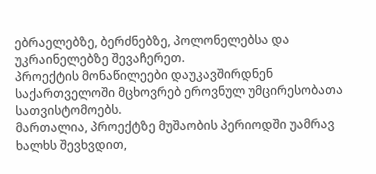ებრაელებზე, ბერძნებზე, პოლონელებსა და უკრაინელებზე შევაჩერეთ.
პროექტის მონაწილეები დაუკავშირდნენ საქართველოში მცხოვრებ ეროვნულ უმცირესობათა სათვისტომოებს.
მართალია, პროექტზე მუშაობის პერიოდში უამრავ ხალხს შევხვდით,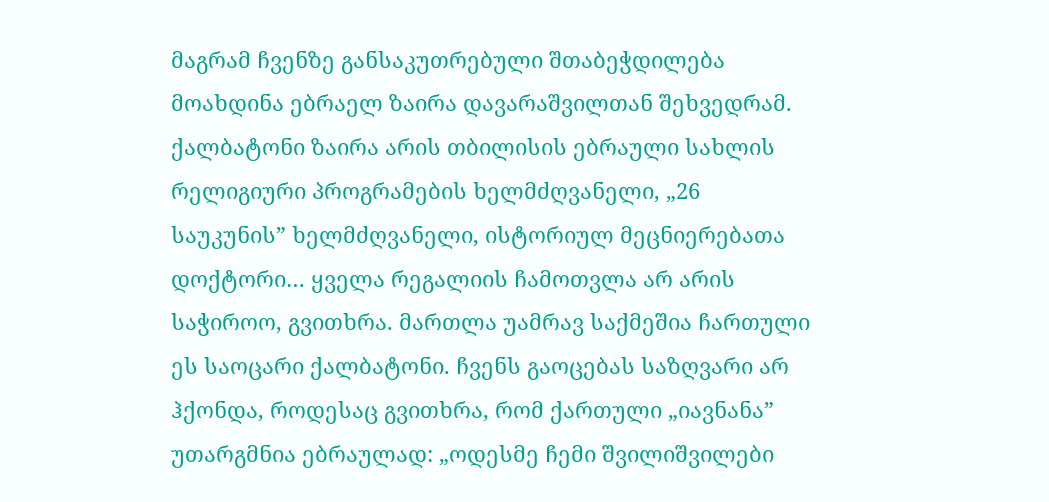მაგრამ ჩვენზე განსაკუთრებული შთაბეჭდილება მოახდინა ებრაელ ზაირა დავარაშვილთან შეხვედრამ. ქალბატონი ზაირა არის თბილისის ებრაული სახლის რელიგიური პროგრამების ხელმძღვანელი, „26 საუკუნის” ხელმძღვანელი, ისტორიულ მეცნიერებათა დოქტორი… ყველა რეგალიის ჩამოთვლა არ არის საჭიროო, გვითხრა. მართლა უამრავ საქმეშია ჩართული ეს საოცარი ქალბატონი. ჩვენს გაოცებას საზღვარი არ ჰქონდა, როდესაც გვითხრა, რომ ქართული „იავნანა” უთარგმნია ებრაულად: „ოდესმე ჩემი შვილიშვილები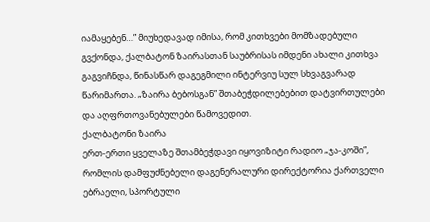იამაყებენ…” მიუხედავად იმისა, რომ კითხვები მომზადებული გვქონდა, ქალბატონ ზაირასთან საუბრისას იმდენი ახალი კითხვა გაგვიჩნდა, წინასწარ დაგეგმილი ინტერვიუ სულ სხვაგვარად წარიმართა. „ზაირა ბებოსგან” შთაბეჭდილებებით დატვირთულები და აღფრთოვანებულები წამოვედით.
ქალბატონი ზაირა
ერთ-ერთი ყველაზე შთამბეჭდავი იყოვიზიტი რადიო „ჯა-კოში”, რომლის დამფუძნებელი დაგენერალური დირექტორია ქართველი ებრაელი, სპორტული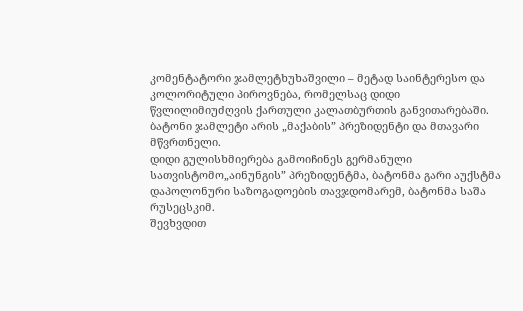კომენტატორი ჯამლეტხუხაშვილი – მეტად საინტერესო და კოლორიტული პიროვნება, რომელსაც დიდი წვლილიმიუძღვის ქართული კალათბურთის განვითარებაში. ბატონი ჯამლეტი არის „მაქაბის” პრეზიდენტი და მთავარი მწვრთნელი.
დიდი გულისხმიერება გამოიჩინეს გერმანული სათვისტომო„აინუნგის” პრეზიდენტმა, ბატონმა გარი აუქსტმა დაპოლონური საზოგადოების თავჯდომარემ, ბატონმა საშა რუსეცსკიმ.
შევხვდით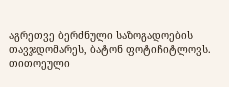აგრეთვე ბერძნული საზოგადოების თავჯდომარეს, ბატონ ფოტიჩიტლოვს. თითოეული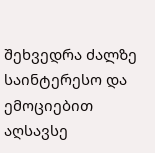შეხვედრა ძალზე საინტერესო და ემოციებით აღსავსე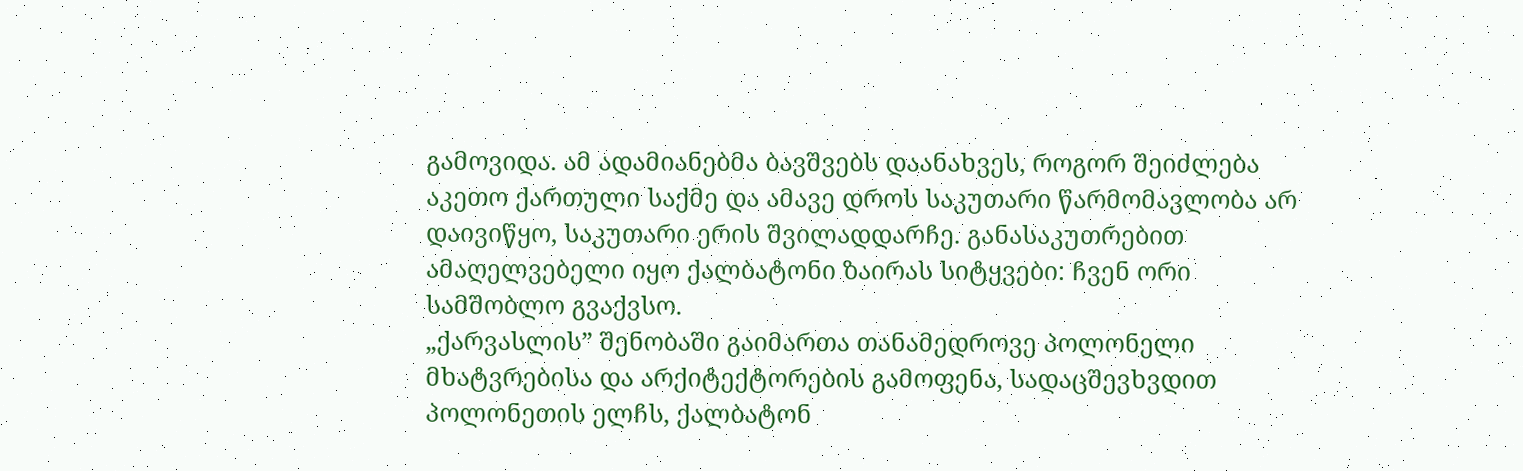გამოვიდა. ამ ადამიანებმა ბავშვებს დაანახვეს, როგორ შეიძლება აკეთო ქართული საქმე და ამავე დროს საკუთარი წარმომავლობა არ დაივიწყო, საკუთარი ერის შვილადდარჩე. განასაკუთრებით ამაღელვებელი იყო ქალბატონი ზაირას სიტყვები: ჩვენ ორი სამშობლო გვაქვსო.
„ქარვასლის” შენობაში გაიმართა თანამედროვე პოლონელი მხატვრებისა და არქიტექტორების გამოფენა, სადაცშევხვდით პოლონეთის ელჩს, ქალბატონ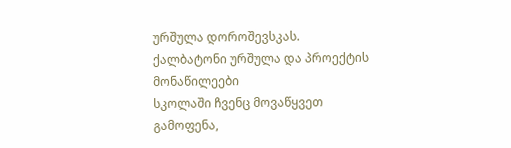ურშულა დოროშევსკას.
ქალბატონი ურშულა და პროექტის მონაწილეები
სკოლაში ჩვენც მოვაწყვეთ გამოფენა,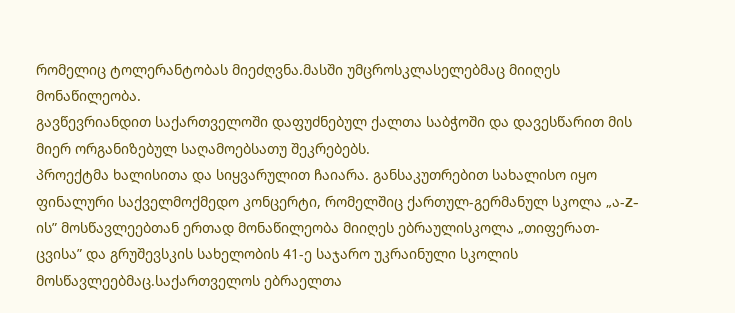რომელიც ტოლერანტობას მიეძღვნა.მასში უმცროსკლასელებმაც მიიღეს მონაწილეობა.
გავწევრიანდით საქართველოში დაფუძნებულ ქალთა საბჭოში და დავესწარით მის მიერ ორგანიზებულ საღამოებსათუ შეკრებებს.
პროექტმა ხალისითა და სიყვარულით ჩაიარა. განსაკუთრებით სახალისო იყო ფინალური საქველმოქმედო კონცერტი, რომელშიც ქართულ-გერმანულ სკოლა „ა-Z-ის” მოსწავლეებთან ერთად მონაწილეობა მიიღეს ებრაულისკოლა „თიფერათ-ცვისა” და გრუშევსკის სახელობის 41-ე საჯარო უკრაინული სკოლის მოსწავლეებმაც.საქართველოს ებრაელთა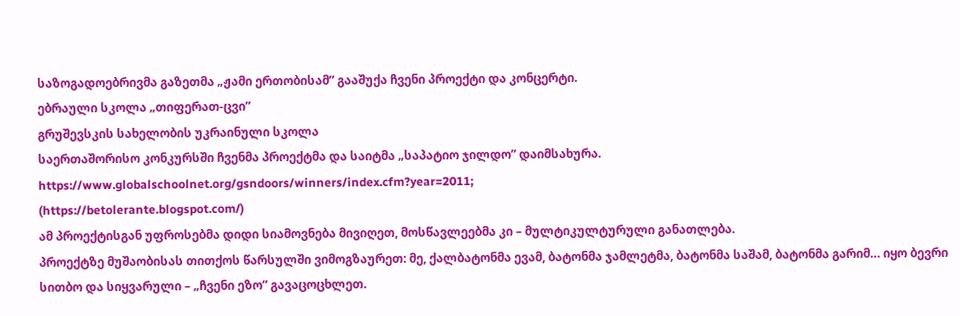საზოგადოებრივმა გაზეთმა „ჟამი ერთობისამ” გააშუქა ჩვენი პროექტი და კონცერტი.
ებრაული სკოლა „თიფერათ-ცვი”
გრუშევსკის სახელობის უკრაინული სკოლა
საერთაშორისო კონკურსში ჩვენმა პროექტმა და საიტმა „საპატიო ჯილდო” დაიმსახურა.
https://www.globalschoolnet.org/gsndoors/winners/index.cfm?year=2011;
(https://betolerante.blogspot.com/)
ამ პროექტისგან უფროსებმა დიდი სიამოვნება მივიღეთ, მოსწავლეებმა კი – მულტიკულტურული განათლება.
პროექტზე მუშაობისას თითქოს წარსულში ვიმოგზაურეთ: მე, ქალბატონმა ევამ, ბატონმა ჯამლეტმა, ბატონმა საშამ, ბატონმა გარიმ… იყო ბევრი სითბო და სიყვარული – „ჩვენი ეზო” გავაცოცხლეთ.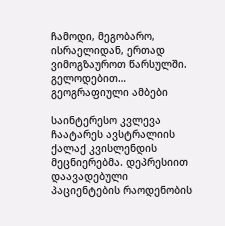ჩამოდი, მეგობარო, ისრაელიდან, ერთად ვიმოგზაუროთ წარსულში. გელოდებით…
გეოგრაფიული ამბები

საინტერესო კვლევა ჩაატარეს ავსტრალიის ქალაქ კვისლენდის მეცნიერებმა. დეპრესიით დაავადებული პაციენტების რაოდენობის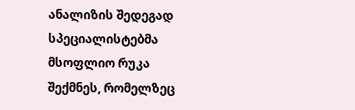ანალიზის შედეგად სპეციალისტებმა მსოფლიო რუკა შექმნეს, რომელზეც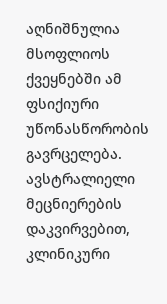აღნიშნულია მსოფლიოს ქვეყნებში ამ ფსიქიური უწონასწორობის გავრცელება. ავსტრალიელი მეცნიერების დაკვირვებით, კლინიკური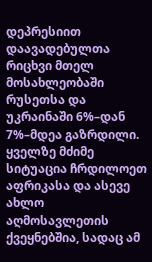დეპრესიით დაავადებულთა რიცხვი მთელ მოსახლეობაში რუსეთსა და უკრაინაში 6%–დან 7%–მდეა გაზრდილი. ყველზე მძიმე სიტუაცია ჩრდილოეთ აფრიკასა და ასევე ახლო აღმოსავლეთის ქვეყნებშია, სადაც ამ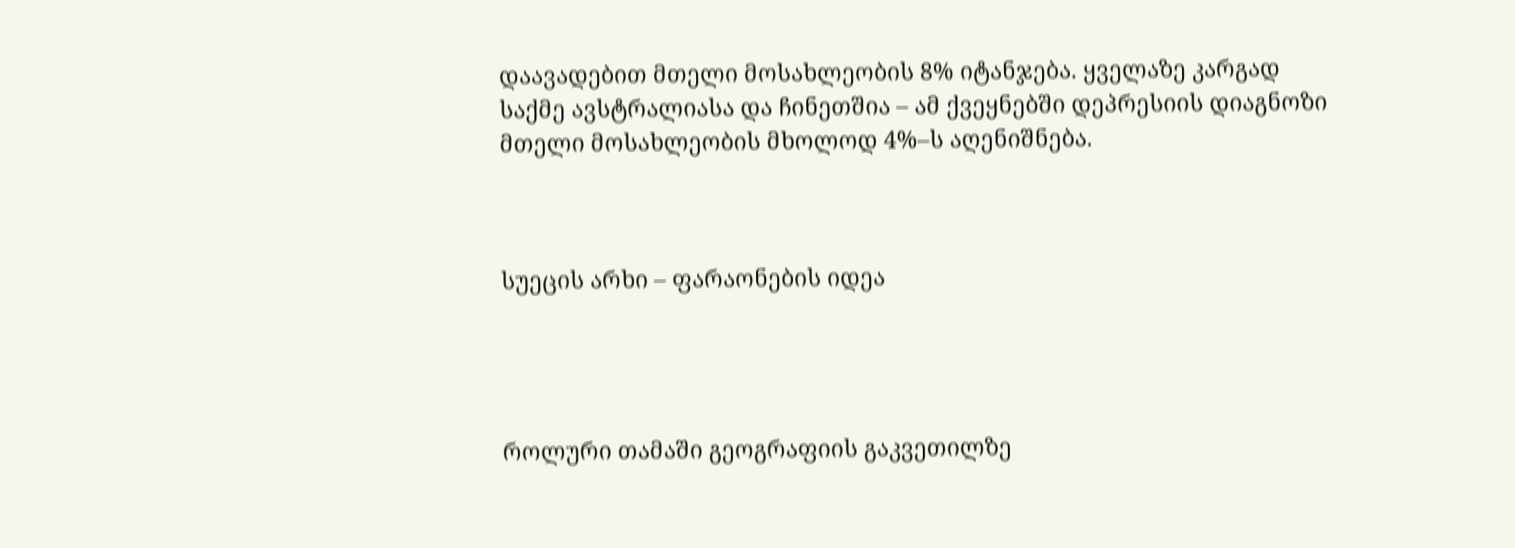დაავადებით მთელი მოსახლეობის 8% იტანჯება. ყველაზე კარგად საქმე ავსტრალიასა და ჩინეთშია – ამ ქვეყნებში დეპრესიის დიაგნოზი მთელი მოსახლეობის მხოლოდ 4%–ს აღენიშნება.



სუეცის არხი – ფარაონების იდეა




როლური თამაში გეოგრაფიის გაკვეთილზე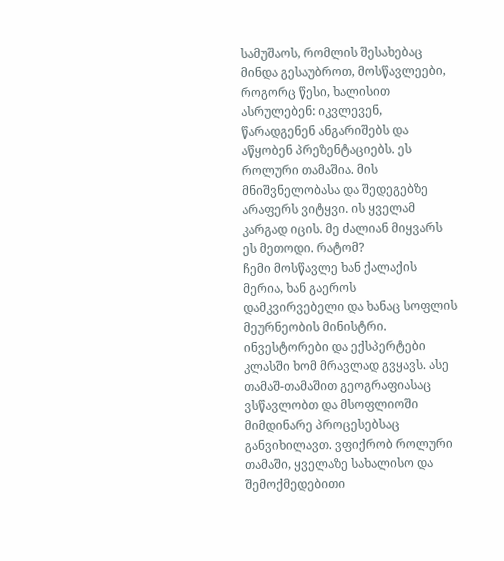სამუშაოს, რომლის შესახებაც მინდა გესაუბროთ, მოსწავლეები, როგორც წესი, ხალისით ასრულებენ: იკვლევენ, წარადგენენ ანგარიშებს და აწყობენ პრეზენტაციებს. ეს როლური თამაშია. მის მნიშვნელობასა და შედეგებზე არაფერს ვიტყვი. ის ყველამ კარგად იცის. მე ძალიან მიყვარს ეს მეთოდი. რატომ?
ჩემი მოსწავლე ხან ქალაქის მერია, ხან გაეროს დამკვირვებელი და ხანაც სოფლის მეურნეობის მინისტრი. ინვესტორები და ექსპერტები კლასში ხომ მრავლად გვყავს. ასე თამაშ-თამაშით გეოგრაფიასაც ვსწავლობთ და მსოფლიოში მიმდინარე პროცესებსაც განვიხილავთ. ვფიქრობ როლური თამაში, ყველაზე სახალისო და შემოქმედებითი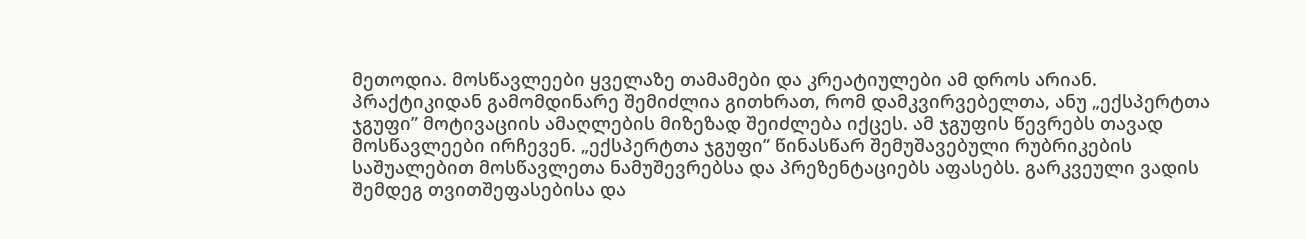მეთოდია. მოსწავლეები ყველაზე თამამები და კრეატიულები ამ დროს არიან.
პრაქტიკიდან გამომდინარე შემიძლია გითხრათ, რომ დამკვირვებელთა, ანუ „ექსპერტთა ჯგუფი” მოტივაციის ამაღლების მიზეზად შეიძლება იქცეს. ამ ჯგუფის წევრებს თავად მოსწავლეები ირჩევენ. „ექსპერტთა ჯგუფი” წინასწარ შემუშავებული რუბრიკების საშუალებით მოსწავლეთა ნამუშევრებსა და პრეზენტაციებს აფასებს. გარკვეული ვადის შემდეგ თვითშეფასებისა და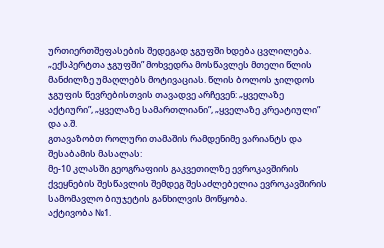ურთიერთშეფასების შედეგად ჯგუფში ხდება ცვლილება. „ექსპერტთა ჯგუფში” მოხვედრა მოსწავლეს მთელი წლის მანძილზე უმაღლებს მოტივაციას. წლის ბოლოს ჯილდოს ჯგუფის წევრებისთვის თავადვე არჩევენ: „ყველაზე აქტიური”, „ყველაზე სამართლიანი”, „ყველაზე კრეატიული” და ა.შ.
გთავაზობთ როლური თამაშის რამდენიმე ვარიანტს და შესაბამის მასალას:
მე-10 კლასში გეოგრაფიის გაკვეთილზე ევროკავშირის ქვეყნების შესწავლის შემდეგ შესაძლებელია ევროკავშირის სამომავლო ბიუჯეტის განხილვის მოწყობა.
აქტივობა №1.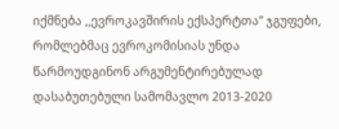იქმნება ,,ევროკავშირის ექსპერტთა” ჯგუფები, რომლებმაც ევროკომისიას უნდა წარმოუდგინონ არგუმენტირებულად დასაბუთებული სამომავლო 2013-2020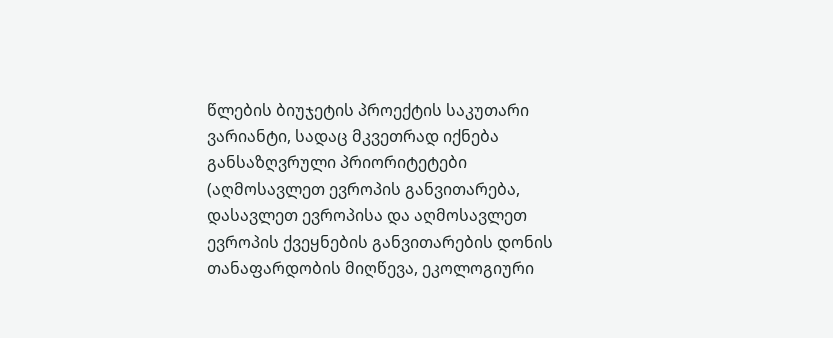წლების ბიუჯეტის პროექტის საკუთარი ვარიანტი, სადაც მკვეთრად იქნება განსაზღვრული პრიორიტეტები (აღმოსავლეთ ევროპის განვითარება, დასავლეთ ევროპისა და აღმოსავლეთ ევროპის ქვეყნების განვითარების დონის თანაფარდობის მიღწევა, ეკოლოგიური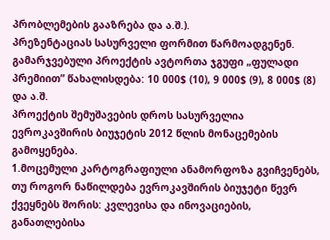პრობლემების გააზრება და ა.შ.).
პრეზენტაციას სასურველი ფორმით წარმოადგენენ. გამარჯვებული პროექტის ავტორთა ჯგუფი „ფულადი პრემიით” წახალისდება: 10 000$ (10), 9 000$ (9), 8 000$ (8) და ა.შ.
პროექტის შემუშავების დროს სასურველია ევროკავშირის ბიუჯეტის 2012 წლის მონაცემების გამოყენება.
1.მოცემული კარტოგრაფიული ანამორფოზა გვიჩვენებს, თუ როგორ ნაწილდება ევროკავშირის ბიუჯეტი წევრ ქვეყნებს შორის: კვლევისა და ინოვაციების, განათლებისა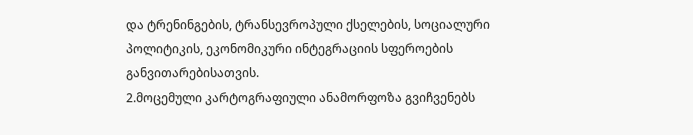და ტრენინგების, ტრანსევროპული ქსელების, სოციალური პოლიტიკის, ეკონომიკური ინტეგრაციის სფეროების განვითარებისათვის.
2.მოცემული კარტოგრაფიული ანამორფოზა გვიჩვენებს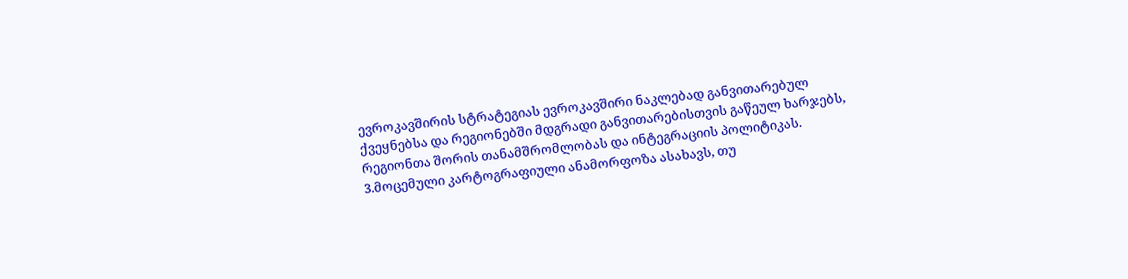ევროკავშირის სტრატეგიას ევროკავშირი ნაკლებად განვითარებულ ქვეყნებსა და რეგიონებში მდგრადი განვითარებისთვის გაწეულ ხარჯებს, რეგიონთა შორის თანამშრომლობას და ინტეგრაციის პოლიტიკას.
3.მოცემული კარტოგრაფიული ანამორფოზა ასახავს, თუ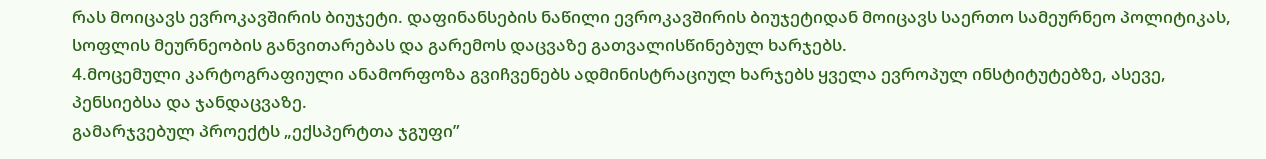რას მოიცავს ევროკავშირის ბიუჯეტი. დაფინანსების ნაწილი ევროკავშირის ბიუჯეტიდან მოიცავს საერთო სამეურნეო პოლიტიკას, სოფლის მეურნეობის განვითარებას და გარემოს დაცვაზე გათვალისწინებულ ხარჯებს.
4.მოცემული კარტოგრაფიული ანამორფოზა გვიჩვენებს ადმინისტრაციულ ხარჯებს ყველა ევროპულ ინსტიტუტებზე, ასევე, პენსიებსა და ჯანდაცვაზე.
გამარჯვებულ პროექტს „ექსპერტთა ჯგუფი”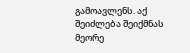გამოავლენს. აქ შეიძლება შეიქმნას მეორე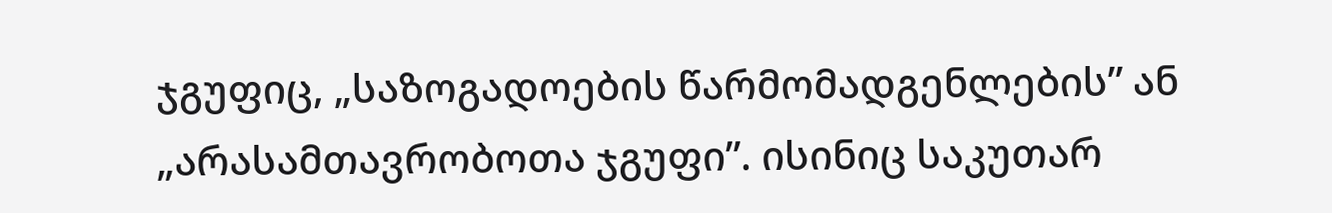ჯგუფიც, „საზოგადოების წარმომადგენლების” ან „არასამთავრობოთა ჯგუფი”. ისინიც საკუთარ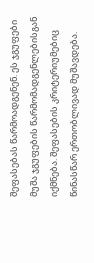შეფასებას წარმოადგენენ. ეს ჯგუფები მუშა ჯგუფების წარმომადგენლებისგან იქმნება. შეფასების კრიტერიუმებიც წინასწარ ერთობლივად მუშავდება.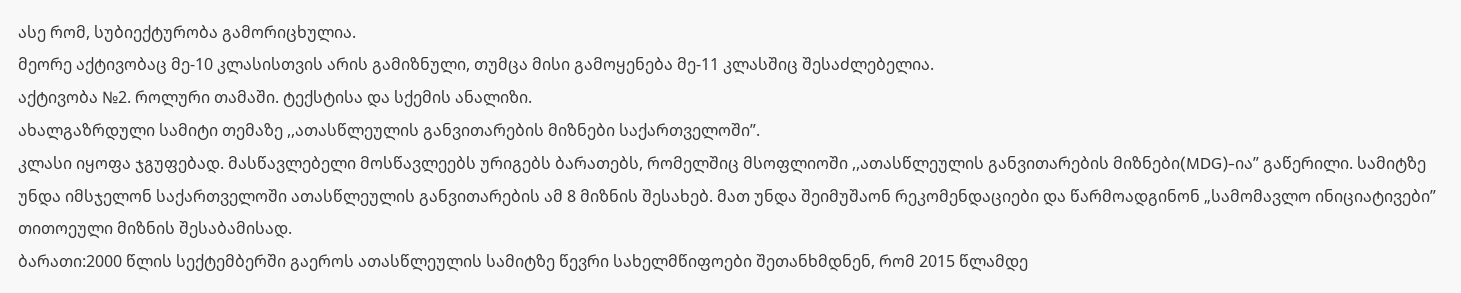ასე რომ, სუბიექტურობა გამორიცხულია.
მეორე აქტივობაც მე-10 კლასისთვის არის გამიზნული, თუმცა მისი გამოყენება მე-11 კლასშიც შესაძლებელია.
აქტივობა №2. როლური თამაში. ტექსტისა და სქემის ანალიზი.
ახალგაზრდული სამიტი თემაზე ,,ათასწლეულის განვითარების მიზნები საქართველოში”.
კლასი იყოფა ჯგუფებად. მასწავლებელი მოსწავლეებს ურიგებს ბარათებს, რომელშიც მსოფლიოში ,,ათასწლეულის განვითარების მიზნები(MDG)-ია” გაწერილი. სამიტზე უნდა იმსჯელონ საქართველოში ათასწლეულის განვითარების ამ 8 მიზნის შესახებ. მათ უნდა შეიმუშაონ რეკომენდაციები და წარმოადგინონ „სამომავლო ინიციატივები” თითოეული მიზნის შესაბამისად.
ბარათი:2000 წლის სექტემბერში გაეროს ათასწლეულის სამიტზე წევრი სახელმწიფოები შეთანხმდნენ, რომ 2015 წლამდე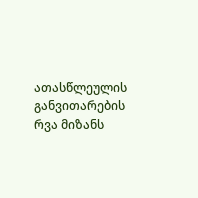ათასწლეულის განვითარების რვა მიზანს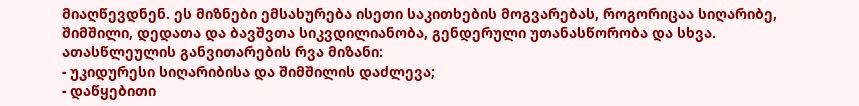მიაღწევდნენ. ეს მიზნები ემსახურება ისეთი საკითხების მოგვარებას, როგორიცაა სიღარიბე, შიმშილი, დედათა და ბავშვთა სიკვდილიანობა, გენდერული უთანასწორობა და სხვა.
ათასწლეულის განვითარების რვა მიზანი:
- უკიდურესი სიღარიბისა და შიმშილის დაძლევა;
- დაწყებითი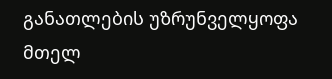განათლების უზრუნველყოფა მთელ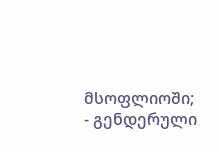მსოფლიოში;
- გენდერული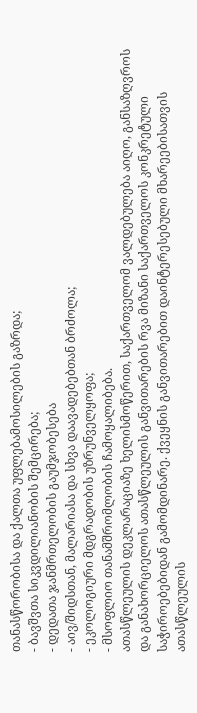თანასწორობისა და ქალთა უფლებამოსილების გაზრდა;
- ბავშვთა სიკვდილიანობის შემცირება;
- დედათა ჯანმრთელობის გაუმჯობესება
- აივ/შიდსთან, მალარიასა და სხვა დაავადებებთან ბრძოლა;
- ეკოლოგიური მდგრადობის უზრუნველყოფა;
- მსოფლიო თანამშრომლობის ჩამოყალიბება.
ათასწლეულის დეკლარაციაზე ხელისმოწერით, საქართველომ ვალდებულება აიღო, განსაზღვროს და განახორციელოს ათასწლეულის განვითარების რვა მიზანი საქართველოს კონკრეტული საჭიროებებიდან გამომდინარე. ქვეყნის განვითარებით დაინტერესებული მხარეებისათვის ათასწლეულის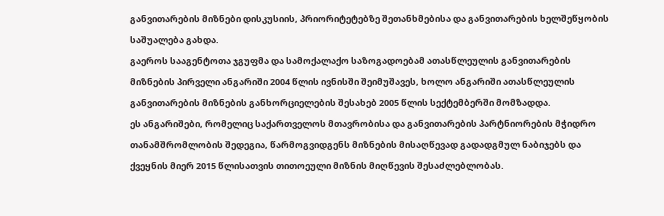განვითარების მიზნები დისკუსიის, პრიორიტეტებზე შეთანხმებისა და განვითარების ხელშეწყობის საშუალება გახდა.
გაეროს სააგენტოთა ჯგუფმა და სამოქალაქო საზოგადოებამ ათასწლეულის განვითარების მიზნების პირველი ანგარიში 2004 წლის ივნისში შეიმუშავეს, ხოლო ანგარიში ათასწლეულის განვითარების მიზნების განხორციელების შესახებ 2005 წლის სექტემბერში მომზადდა.
ეს ანგარიშები, რომელიც საქართველოს მთავრობისა და განვითარების პარტნიორების მჭიდრო თანამშრომლობის შედეგია, წარმოგვიდგენს მიზნების მისაღწევად გადადგმულ ნაბიჯებს და ქვეყნის მიერ 2015 წლისათვის თითოეული მიზნის მიღწევის შესაძლებლობას.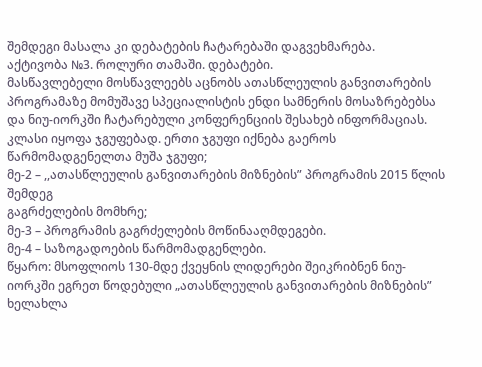შემდეგი მასალა კი დებატების ჩატარებაში დაგვეხმარება.
აქტივობა №3. როლური თამაში. დებატები.
მასწავლებელი მოსწავლეებს აცნობს ათასწლეულის განვითარების პროგრამაზე მომუშავე სპეციალისტის ენდი სამნერის მოსაზრებებსა და ნიუ-იორკში ჩატარებული კონფერენციის შესახებ ინფორმაციას.
კლასი იყოფა ჯგუფებად. ერთი ჯგუფი იქნება გაეროს წარმომადგენელთა მუშა ჯგუფი;
მე-2 – ,,ათასწლეულის განვითარების მიზნების” პროგრამის 2015 წლის შემდეგ
გაგრძელების მომხრე;
მე-3 – პროგრამის გაგრძელების მოწინააღმდეგები.
მე-4 – საზოგადოების წარმომადგენლები.
წყარო: მსოფლიოს 130-მდე ქვეყნის ლიდერები შეიკრიბნენ ნიუ-იორკში ეგრეთ წოდებული „ათასწლეულის განვითარების მიზნების” ხელახლა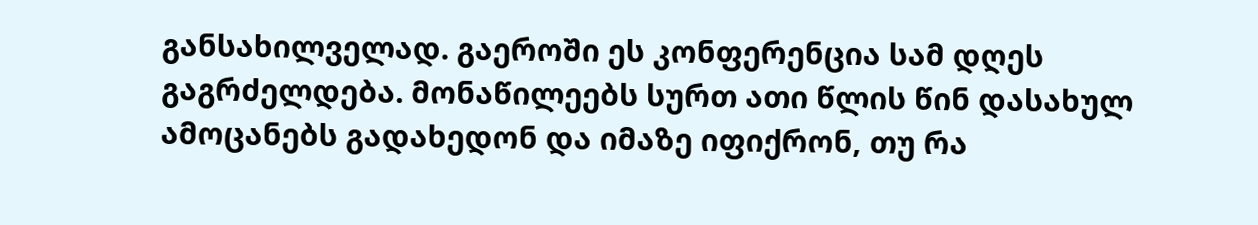განსახილველად. გაეროში ეს კონფერენცია სამ დღეს გაგრძელდება. მონაწილეებს სურთ ათი წლის წინ დასახულ ამოცანებს გადახედონ და იმაზე იფიქრონ, თუ რა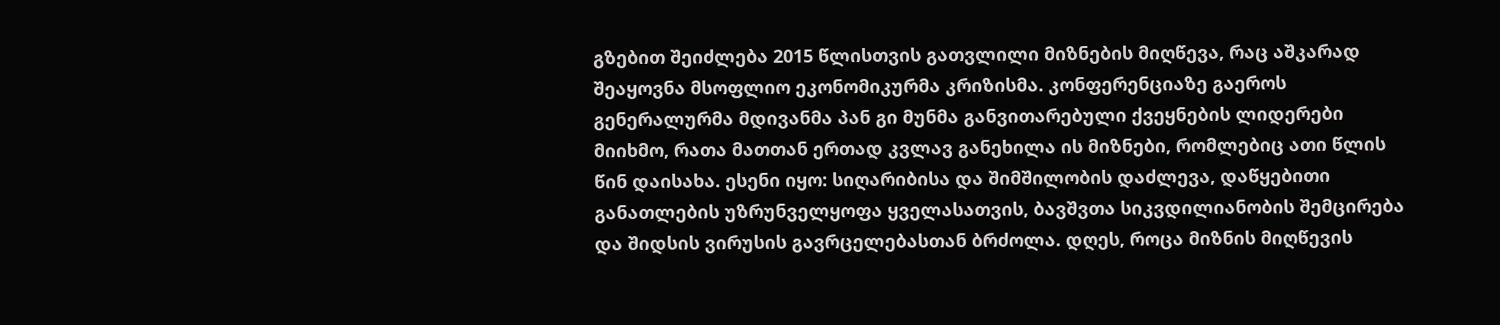გზებით შეიძლება 2015 წლისთვის გათვლილი მიზნების მიღწევა, რაც აშკარად შეაყოვნა მსოფლიო ეკონომიკურმა კრიზისმა. კონფერენციაზე გაეროს გენერალურმა მდივანმა პან გი მუნმა განვითარებული ქვეყნების ლიდერები მიიხმო, რათა მათთან ერთად კვლავ განეხილა ის მიზნები, რომლებიც ათი წლის წინ დაისახა. ესენი იყო: სიღარიბისა და შიმშილობის დაძლევა, დაწყებითი განათლების უზრუნველყოფა ყველასათვის, ბავშვთა სიკვდილიანობის შემცირება და შიდსის ვირუსის გავრცელებასთან ბრძოლა. დღეს, როცა მიზნის მიღწევის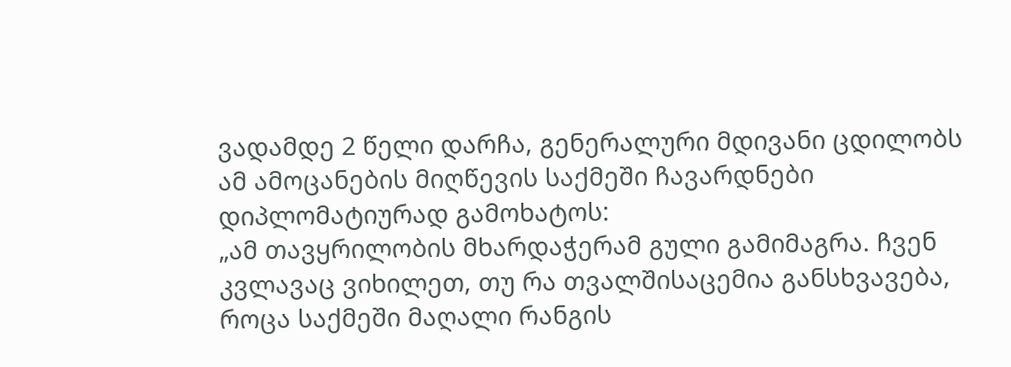ვადამდე 2 წელი დარჩა, გენერალური მდივანი ცდილობს ამ ამოცანების მიღწევის საქმეში ჩავარდნები დიპლომატიურად გამოხატოს:
„ამ თავყრილობის მხარდაჭერამ გული გამიმაგრა. ჩვენ კვლავაც ვიხილეთ, თუ რა თვალშისაცემია განსხვავება, როცა საქმეში მაღალი რანგის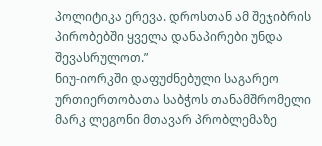პოლიტიკა ერევა. დროსთან ამ შეჯიბრის პირობებში ყველა დანაპირები უნდა შევასრულოთ.”
ნიუ-იორკში დაფუძნებული საგარეო ურთიერთობათა საბჭოს თანამშრომელი მარკ ლეგონი მთავარ პრობლემაზე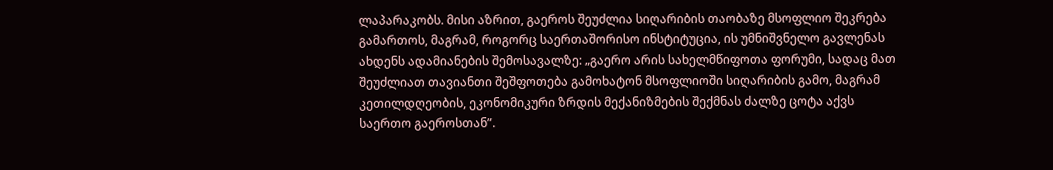ლაპარაკობს. მისი აზრით, გაეროს შეუძლია სიღარიბის თაობაზე მსოფლიო შეკრება გამართოს, მაგრამ, როგორც საერთაშორისო ინსტიტუცია, ის უმნიშვნელო გავლენას ახდენს ადამიანების შემოსავალზე: „გაერო არის სახელმწიფოთა ფორუმი, სადაც მათ შეუძლიათ თავიანთი შეშფოთება გამოხატონ მსოფლიოში სიღარიბის გამო, მაგრამ კეთილდღეობის, ეკონომიკური ზრდის მექანიზმების შექმნას ძალზე ცოტა აქვს საერთო გაეროსთან”.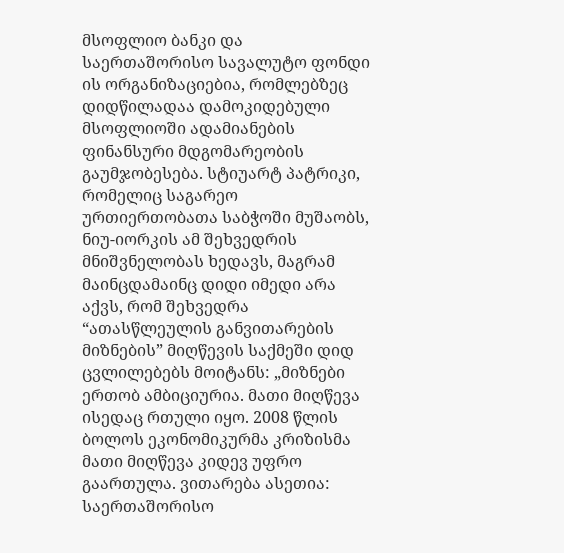მსოფლიო ბანკი და საერთაშორისო სავალუტო ფონდი ის ორგანიზაციებია, რომლებზეც დიდწილადაა დამოკიდებული მსოფლიოში ადამიანების ფინანსური მდგომარეობის გაუმჯობესება. სტიუარტ პატრიკი, რომელიც საგარეო ურთიერთობათა საბჭოში მუშაობს, ნიუ-იორკის ამ შეხვედრის მნიშვნელობას ხედავს, მაგრამ მაინცდამაინც დიდი იმედი არა აქვს, რომ შეხვედრა “ათასწლეულის განვითარების მიზნების” მიღწევის საქმეში დიდ ცვლილებებს მოიტანს: „მიზნები ერთობ ამბიციურია. მათი მიღწევა ისედაც რთული იყო. 2008 წლის ბოლოს ეკონომიკურმა კრიზისმა მათი მიღწევა კიდევ უფრო გაართულა. ვითარება ასეთია: საერთაშორისო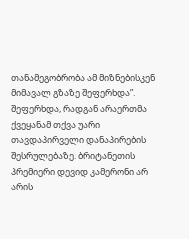თანამეგობრობა ამ მიზნებისკენ მიმავალ გზაზე შეფერხდა”. შეფერხდა, რადგან არაერთმა ქვეყანამ თქვა უარი თავდაპირველი დანაპირების შესრულებაზე. ბრიტანეთის პრემიერი დევიდ კამერონი არ არის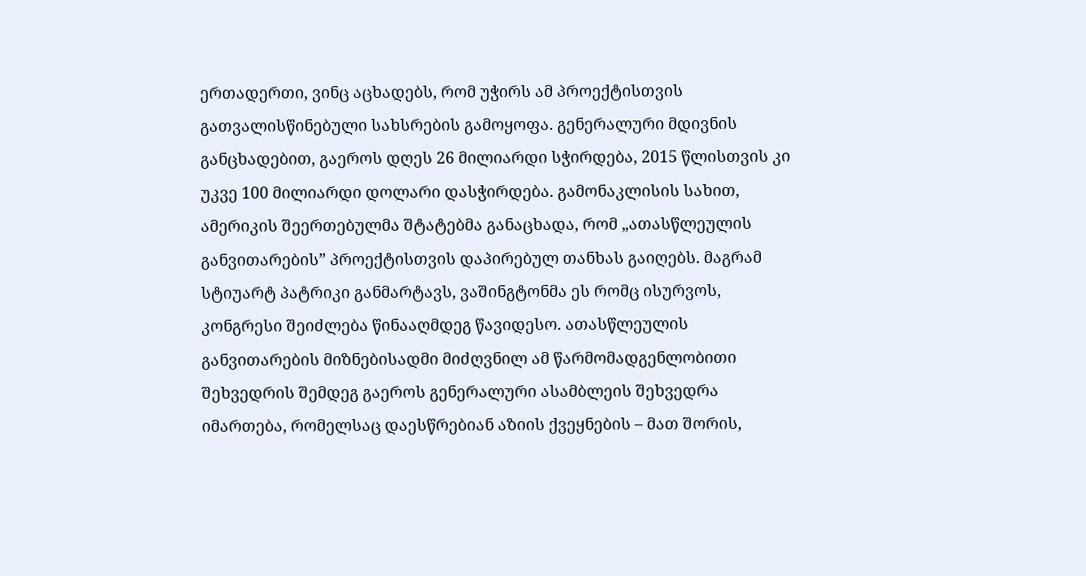ერთადერთი, ვინც აცხადებს, რომ უჭირს ამ პროექტისთვის გათვალისწინებული სახსრების გამოყოფა. გენერალური მდივნის განცხადებით, გაეროს დღეს 26 მილიარდი სჭირდება, 2015 წლისთვის კი უკვე 100 მილიარდი დოლარი დასჭირდება. გამონაკლისის სახით, ამერიკის შეერთებულმა შტატებმა განაცხადა, რომ „ათასწლეულის განვითარების” პროექტისთვის დაპირებულ თანხას გაიღებს. მაგრამ სტიუარტ პატრიკი განმარტავს, ვაშინგტონმა ეს რომც ისურვოს, კონგრესი შეიძლება წინააღმდეგ წავიდესო. ათასწლეულის განვითარების მიზნებისადმი მიძღვნილ ამ წარმომადგენლობითი შეხვედრის შემდეგ გაეროს გენერალური ასამბლეის შეხვედრა იმართება, რომელსაც დაესწრებიან აზიის ქვეყნების – მათ შორის,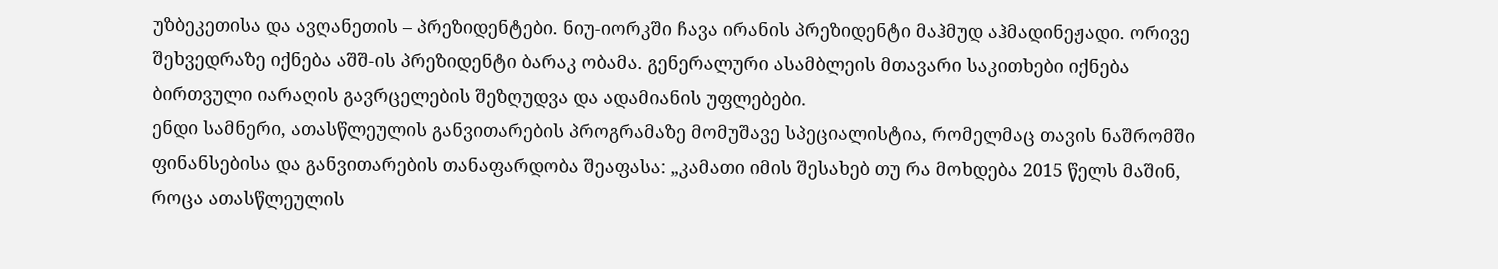უზბეკეთისა და ავღანეთის – პრეზიდენტები. ნიუ-იორკში ჩავა ირანის პრეზიდენტი მაჰმუდ აჰმადინეჟადი. ორივე შეხვედრაზე იქნება აშშ-ის პრეზიდენტი ბარაკ ობამა. გენერალური ასამბლეის მთავარი საკითხები იქნება ბირთვული იარაღის გავრცელების შეზღუდვა და ადამიანის უფლებები.
ენდი სამნერი, ათასწლეულის განვითარების პროგრამაზე მომუშავე სპეციალისტია, რომელმაც თავის ნაშრომში ფინანსებისა და განვითარების თანაფარდობა შეაფასა: „კამათი იმის შესახებ თუ რა მოხდება 2015 წელს მაშინ, როცა ათასწლეულის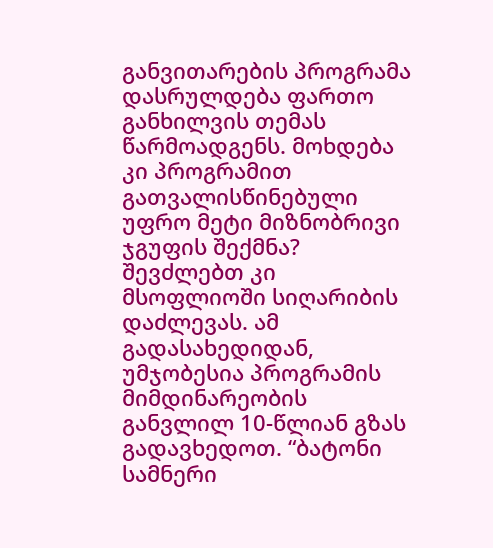განვითარების პროგრამა დასრულდება ფართო განხილვის თემას წარმოადგენს. მოხდება კი პროგრამით გათვალისწინებული უფრო მეტი მიზნობრივი ჯგუფის შექმნა? შევძლებთ კი მსოფლიოში სიღარიბის დაძლევას. ამ გადასახედიდან, უმჯობესია პროგრამის მიმდინარეობის განვლილ 10-წლიან გზას გადავხედოთ. “ბატონი სამნერი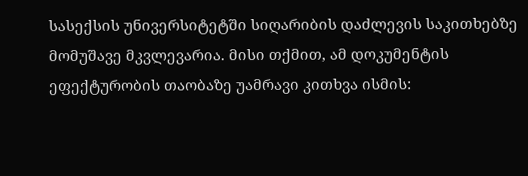სასექსის უნივერსიტეტში სიღარიბის დაძლევის საკითხებზე მომუშავე მკვლევარია. მისი თქმით, ამ დოკუმენტის ეფექტურობის თაობაზე უამრავი კითხვა ისმის: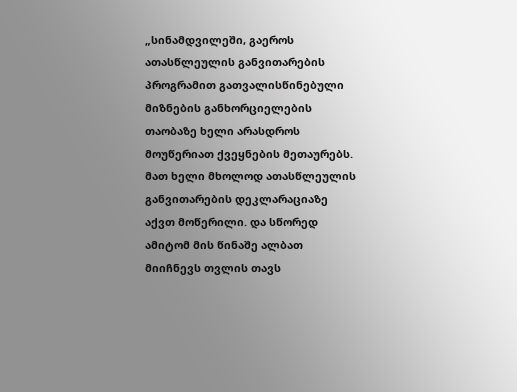„სინამდვილეში, გაეროს ათასწლეულის განვითარების პროგრამით გათვალისწინებული მიზნების განხორციელების თაობაზე ხელი არასდროს მოუწერიათ ქვეყნების მეთაურებს. მათ ხელი მხოლოდ ათასწლეულის განვითარების დეკლარაციაზე აქვთ მოწერილი. და სწორედ ამიტომ მის წინაშე ალბათ მიიჩნევს თვლის თავს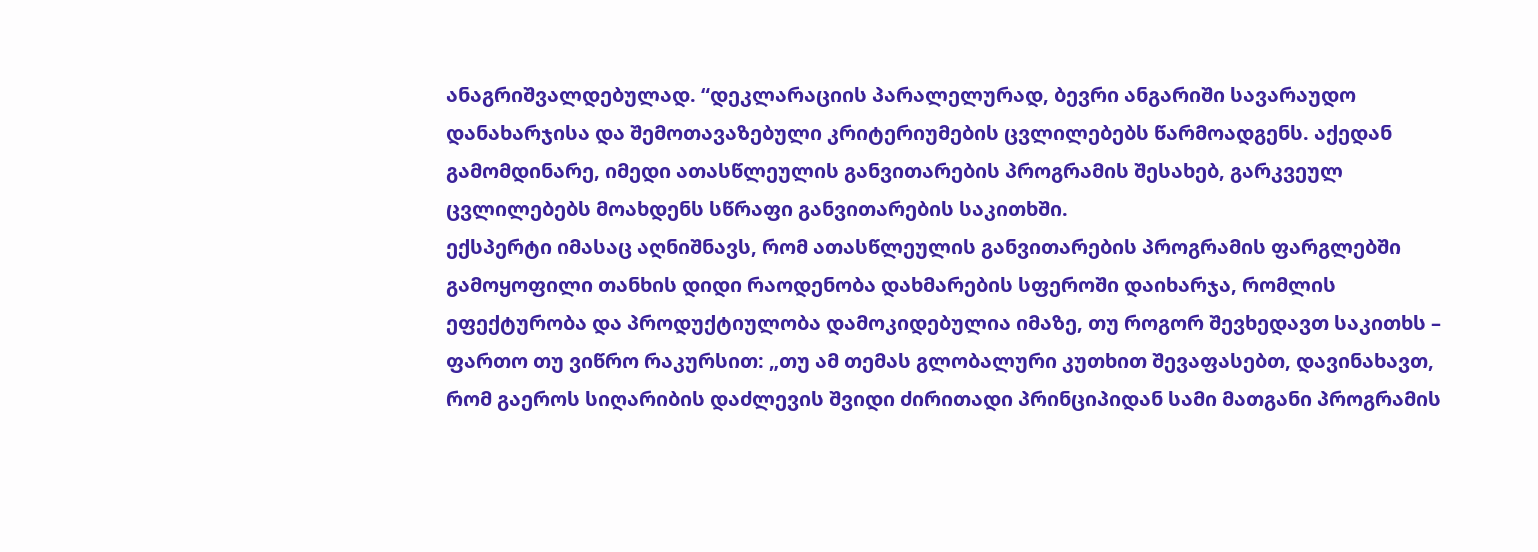ანაგრიშვალდებულად. “დეკლარაციის პარალელურად, ბევრი ანგარიში სავარაუდო დანახარჯისა და შემოთავაზებული კრიტერიუმების ცვლილებებს წარმოადგენს. აქედან გამომდინარე, იმედი ათასწლეულის განვითარების პროგრამის შესახებ, გარკვეულ ცვლილებებს მოახდენს სწრაფი განვითარების საკითხში.
ექსპერტი იმასაც აღნიშნავს, რომ ათასწლეულის განვითარების პროგრამის ფარგლებში გამოყოფილი თანხის დიდი რაოდენობა დახმარების სფეროში დაიხარჯა, რომლის ეფექტურობა და პროდუქტიულობა დამოკიდებულია იმაზე, თუ როგორ შევხედავთ საკითხს – ფართო თუ ვიწრო რაკურსით: „თუ ამ თემას გლობალური კუთხით შევაფასებთ, დავინახავთ, რომ გაეროს სიღარიბის დაძლევის შვიდი ძირითადი პრინციპიდან სამი მათგანი პროგრამის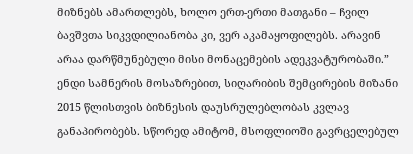მიზნებს ამართლებს, ხოლო ერთ-ერთი მათგანი – ჩვილ ბავშვთა სიკვდილიანობა კი, ვერ აკამაყოფილებს. არავინ არაა დარწმუნებული მისი მონაცემების ადეკვატურობაში.”
ენდი სამნერის მოსაზრებით, სიღარიბის შემცირების მიზანი 2015 წლისთვის ბიზნესის დაუსრულებლობას კვლავ განაპირობებს. სწორედ ამიტომ, მსოფლიოში გავრცელებულ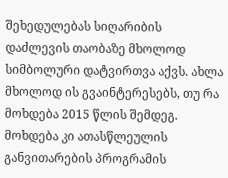შეხედულებას სიღარიბის დაძლევის თაობაზე მხოლოდ სიმბოლური დატვირთვა აქვს. ახლა მხოლოდ ის გვაინტერესებს, თუ რა მოხდება 2015 წლის შემდეგ. მოხდება კი ათასწლეულის განვითარების პროგრამის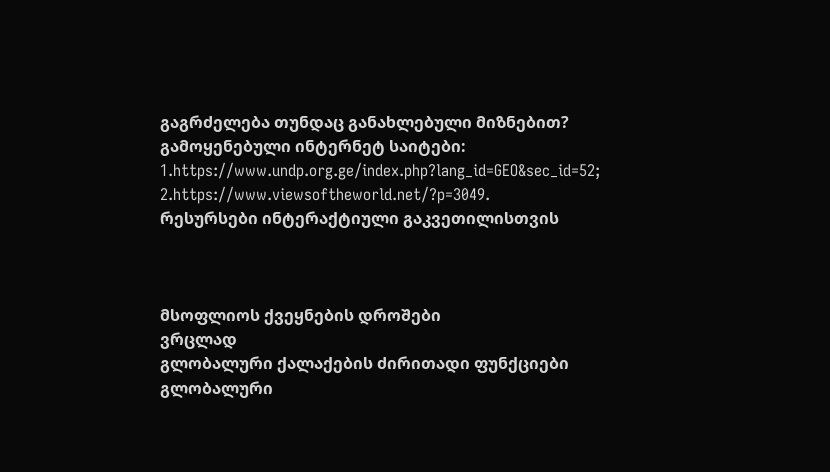გაგრძელება თუნდაც განახლებული მიზნებით?
გამოყენებული ინტერნეტ საიტები:
1.https://www.undp.org.ge/index.php?lang_id=GEO&sec_id=52;
2.https://www.viewsoftheworld.net/?p=3049.
რესურსები ინტერაქტიული გაკვეთილისთვის



მსოფლიოს ქვეყნების დროშები
ვრცლად
გლობალური ქალაქების ძირითადი ფუნქციები
გლობალური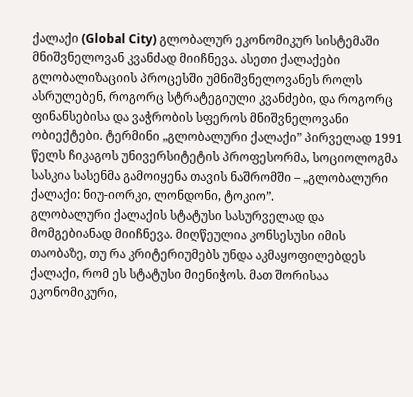ქალაქი (Global City) გლობალურ ეკონომიკურ სისტემაში მნიშვნელოვან კვანძად მიიჩნევა. ასეთი ქალაქები გლობალიზაციის პროცესში უმნიშვნელოვანეს როლს ასრულებენ, როგორც სტრატეგიული კვანძები, და როგორც ფინანსებისა და ვაჭრობის სფეროს მნიშვნელოვანი ობიექტები. ტერმინი „გლობალური ქალაქი” პირველად 1991 წელს ჩიკაგოს უნივერსიტეტის პროფესორმა, სოციოლოგმა სასკია სასენმა გამოიყენა თავის ნაშრომში – „გლობალური ქალაქი: ნიუ-იორკი, ლონდონი, ტოკიო”.
გლობალური ქალაქის სტატუსი სასურველად და მომგებიანად მიიჩნევა. მიღწეულია კონსესუსი იმის თაობაზე, თუ რა კრიტერიუმებს უნდა აკმაყოფილებდეს ქალაქი, რომ ეს სტატუსი მიენიჭოს. მათ შორისაა ეკონომიკური,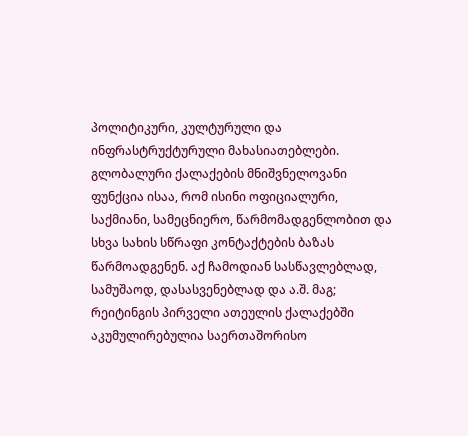პოლიტიკური, კულტურული და ინფრასტრუქტურული მახასიათებლები.
გლობალური ქალაქების მნიშვნელოვანი ფუნქცია ისაა, რომ ისინი ოფიციალური, საქმიანი, სამეცნიერო, წარმომადგენლობით და სხვა სახის სწრაფი კონტაქტების ბაზას წარმოადგენენ. აქ ჩამოდიან სასწავლებლად, სამუშაოდ, დასასვენებლად და ა.შ. მაგ; რეიტინგის პირველი ათეულის ქალაქებში აკუმულირებულია საერთაშორისო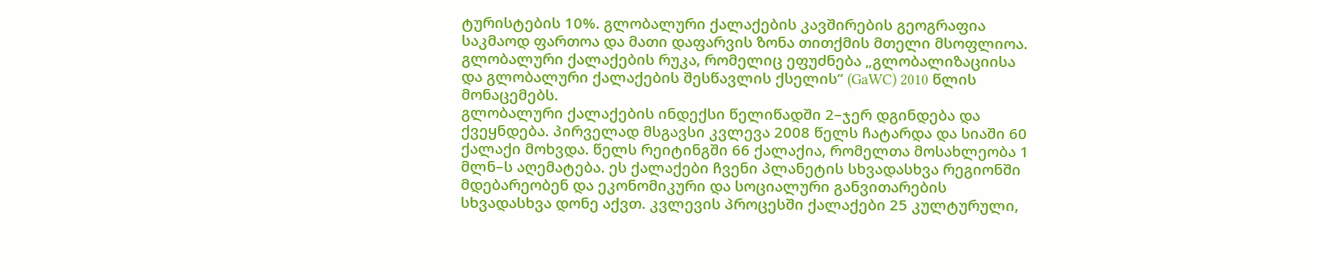ტურისტების 10%. გლობალური ქალაქების კავშირების გეოგრაფია საკმაოდ ფართოა და მათი დაფარვის ზონა თითქმის მთელი მსოფლიოა.
გლობალური ქალაქების რუკა, რომელიც ეფუძნება „გლობალიზაციისა და გლობალური ქალაქების შესწავლის ქსელის” (GaWC) 2010 წლის მონაცემებს.
გლობალური ქალაქების ინდექსი წელიწადში 2–ჯერ დგინდება და ქვეყნდება. პირველად მსგავსი კვლევა 2008 წელს ჩატარდა და სიაში 60 ქალაქი მოხვდა. წელს რეიტინგში 66 ქალაქია, რომელთა მოსახლეობა 1 მლნ–ს აღემატება. ეს ქალაქები ჩვენი პლანეტის სხვადასხვა რეგიონში მდებარეობენ და ეკონომიკური და სოციალური განვითარების სხვადასხვა დონე აქვთ. კვლევის პროცესში ქალაქები 25 კულტურული,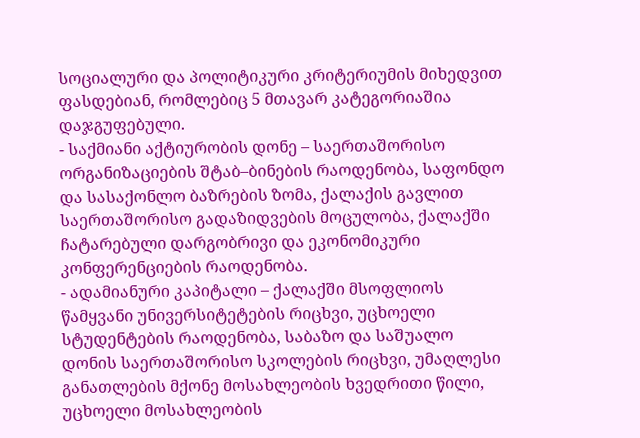სოციალური და პოლიტიკური კრიტერიუმის მიხედვით ფასდებიან, რომლებიც 5 მთავარ კატეგორიაშია დაჯგუფებული.
- საქმიანი აქტიურობის დონე – საერთაშორისო ორგანიზაციების შტაბ–ბინების რაოდენობა, საფონდო და სასაქონლო ბაზრების ზომა, ქალაქის გავლით საერთაშორისო გადაზიდვების მოცულობა, ქალაქში ჩატარებული დარგობრივი და ეკონომიკური კონფერენციების რაოდენობა.
- ადამიანური კაპიტალი – ქალაქში მსოფლიოს წამყვანი უნივერსიტეტების რიცხვი, უცხოელი სტუდენტების რაოდენობა, საბაზო და საშუალო დონის საერთაშორისო სკოლების რიცხვი, უმაღლესი განათლების მქონე მოსახლეობის ხვედრითი წილი, უცხოელი მოსახლეობის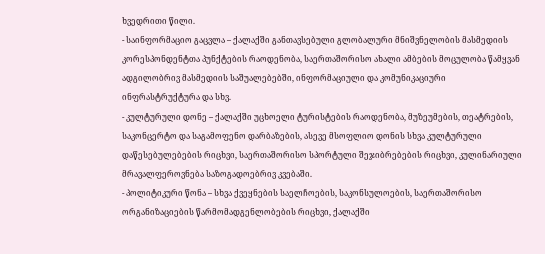ხვედრითი წილი.
- საინფორმაციო გაცვლა – ქალაქში განთავსებული გლობალური მნიშვნელობის მასმედიის კორესპონდენტთა პუნქტების რაოდენობა, საერთაშორისო ახალი ამბების მოცულობა წამყვან ადგილობრივ მასმედიის საშუალებებში, ინფორმაციული და კომუნიკაციური ინფრასტრუქტურა და სხვ.
- კულტურული დონე – ქალაქში უცხოელი ტურისტების რაოდენობა, მუზეუმების, თეატრების, საკონცერტო და საგამოფენო დარბაზების, ასევე მსოფლიო დონის სხვა კულტურული დაწესებულებების რიცხვი, საერთაშორისო სპორტული შეჯიბრებების რიცხვი, კულინარიული მრავალფეროვნება საზოგადოებრივ კვებაში.
- პოლიტიკური წონა – სხვა ქვეყნების საელჩოების, საკონსულოების, საერთაშორისო ორგანიზაციების წარმომადგენლობების რიცხვი, ქალაქში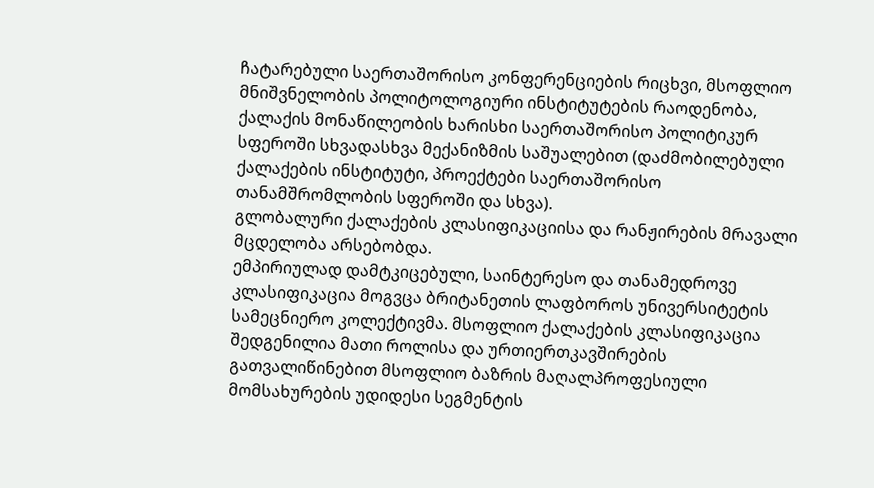ჩატარებული საერთაშორისო კონფერენციების რიცხვი, მსოფლიო მნიშვნელობის პოლიტოლოგიური ინსტიტუტების რაოდენობა, ქალაქის მონაწილეობის ხარისხი საერთაშორისო პოლიტიკურ სფეროში სხვადასხვა მექანიზმის საშუალებით (დაძმობილებული ქალაქების ინსტიტუტი, პროექტები საერთაშორისო თანამშრომლობის სფეროში და სხვა).
გლობალური ქალაქების კლასიფიკაციისა და რანჟირების მრავალი მცდელობა არსებობდა.
ემპირიულად დამტკიცებული, საინტერესო და თანამედროვე კლასიფიკაცია მოგვცა ბრიტანეთის ლაფბოროს უნივერსიტეტის სამეცნიერო კოლექტივმა. მსოფლიო ქალაქების კლასიფიკაცია შედგენილია მათი როლისა და ურთიერთკავშირების გათვალიწინებით მსოფლიო ბაზრის მაღალპროფესიული მომსახურების უდიდესი სეგმენტის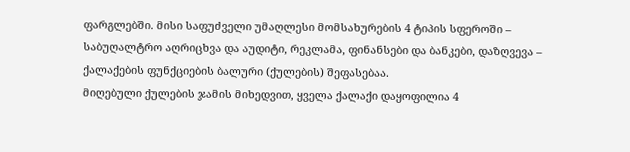ფარგლებში. მისი საფუძველი უმაღლესი მომსახურების 4 ტიპის სფეროში – საბუღალტრო აღრიცხვა და აუდიტი, რეკლამა, ფინანსები და ბანკები, დაზღვევა – ქალაქების ფუნქციების ბალური (ქულების) შეფასებაა.
მიღებული ქულების ჯამის მიხედვით, ყველა ქალაქი დაყოფილია 4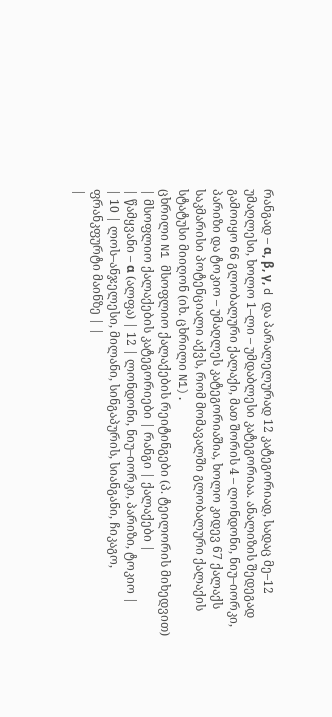რანგად – α, β, γ, d და პარალელურად 12 კატეგორიად, სადაც მე–12 უმაღლესი, ხოლო 1–ლი – უმდაბლესი კატეგორიაა. ანალიზის შედეგად გამოიყო 66 გლობალური ქალაქი, მათ შორის 4 – ლონდონი, ნიუ–იორკი, პარიზი და ტოკიო – უმაღლეს კატეგორიაშია, ხოლო კიდევ 67 ქალაქს საკმარისი პოტენციალი აქვს, რომ მომავალში გლობალური ქალაქის სტატუსი მიიღონ (იხ. ცხრილი N1).
ცხრილი N1 მსოფლიო ქალაქების რეიტინგები (პ. ტეილორის მიხედვით)
| მსოფლიო ქალაქების კატეგორიები | რანგი | ქალაქები |
| წამყვანი – α (ალფა) | 12 | ლონდონი, ნიუ–იორკი, პარიზი, ტოკიო |
| 10 | ლოს–ანჯელესი, მილანი, სინგაპურის, სიანგანი, ჩიკაგო, ფრანკფურტი მაინზე | |
|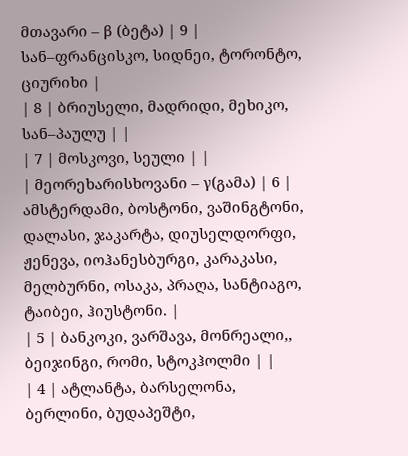მთავარი – β (ბეტა) | 9 | სან–ფრანცისკო, სიდნეი, ტორონტო, ციურიხი |
| 8 | ბრიუსელი, მადრიდი, მეხიკო, სან–პაულუ | |
| 7 | მოსკოვი, სეული | |
| მეორეხარისხოვანი – γ(გამა) | 6 | ამსტერდამი, ბოსტონი, ვაშინგტონი, დალასი, ჯაკარტა, დიუსელდორფი, ჟენევა, იოჰანესბურგი, კარაკასი, მელბურნი, ოსაკა, პრაღა, სანტიაგო, ტაიბეი, ჰიუსტონი. |
| 5 | ბანკოკი, ვარშავა, მონრეალი,, ბეიჯინგი, რომი, სტოკჰოლმი | |
| 4 | ატლანტა, ბარსელონა, ბერლინი, ბუდაპეშტი,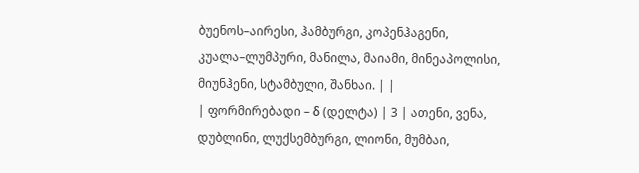ბუენოს–აირესი, ჰამბურგი, კოპენჰაგენი, კუალა–ლუმპური, მანილა, მაიამი, მინეაპოლისი, მიუნჰენი, სტამბული, შანხაი. | |
| ფორმირებადი – δ (დელტა) | 3 | ათენი, ვენა, დუბლინი, ლუქსემბურგი, ლიონი, მუმბაი,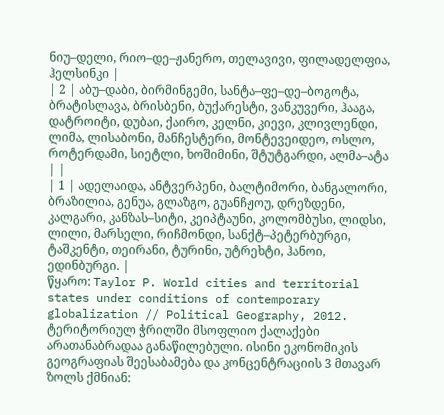ნიუ–დელი, რიო–დე–ჟანერო, თელავივი, ფილადელფია, ჰელსინკი |
| 2 | აბუ–დაბი, ბირმინგემი, სანტა–ფე–დე–ბოგოტა, ბრატისლავა, ბრისბენი, ბუქარესტი, ვანკუვერი, ჰააგა, დატროიტი, დუბაი, ქაირო, კელნი, კიევი, კლივლენდი, ლიმა, ლისაბონი, მანჩესტერი, მონტევეიდეო, ოსლო, როტერდამი, სიეტლი, ხოშიმინი, შტუტგარდი, ალმა–ატა | |
| 1 | ადელაიდა, ანტვერპენი, ბალტიმორი, ბანგალორი, ბრაზილია, გენუა, გლაზგო, გუანჩჟოუ, დრეზდენი, კალგარი, კანზას–სიტი, კეიპტაუნი, კოლომბუსი, ლიდსი, ლილი, მარსელი, რიჩმონდი, სანქტ–პეტერბურგი, ტაშკენტი, თეირანი, ტურინი, უტრეხტი, ჰანოი, ედინბურგი. |
წყარო: Taylor P. World cities and territorial states under conditions of contemporary globalization // Political Geography, 2012.
ტერიტორიულ ჭრილში მსოფლიო ქალაქები არათანაბრადაა განაწილებული. ისინი ეკონომიკის გეოგრაფიას შეესაბამება და კონცენტრაციის 3 მთავარ ზოლს ქმნიან: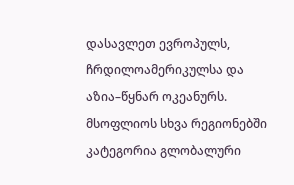დასავლეთ ევროპულს, ჩრდილოამერიკულსა და აზია–წყნარ ოკეანურს. მსოფლიოს სხვა რეგიონებში კატეგორია გლობალური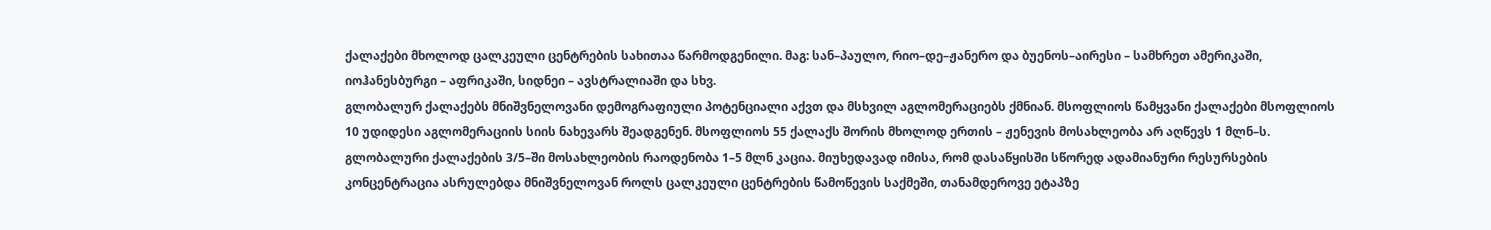ქალაქები მხოლოდ ცალკეული ცენტრების სახითაა წარმოდგენილი. მაგ: სან–პაულო, რიო–დე–ჟანერო და ბუენოს–აირესი – სამხრეთ ამერიკაში, იოჰანესბურგი – აფრიკაში, სიდნეი – ავსტრალიაში და სხვ.
გლობალურ ქალაქებს მნიშვნელოვანი დემოგრაფიული პოტენციალი აქვთ და მსხვილ აგლომერაციებს ქმნიან. მსოფლიოს წამყვანი ქალაქები მსოფლიოს 10 უდიდესი აგლომერაციის სიის ნახევარს შეადგენენ. მსოფლიოს 55 ქალაქს შორის მხოლოდ ერთის – ჟენევის მოსახლეობა არ აღწევს 1 მლნ–ს. გლობალური ქალაქების 3/5–ში მოსახლეობის რაოდენობა 1–5 მლნ კაცია. მიუხედავად იმისა, რომ დასაწყისში სწორედ ადამიანური რესურსების კონცენტრაცია ასრულებდა მნიშვნელოვან როლს ცალკეული ცენტრების წამოწევის საქმეში, თანამდეროვე ეტაპზე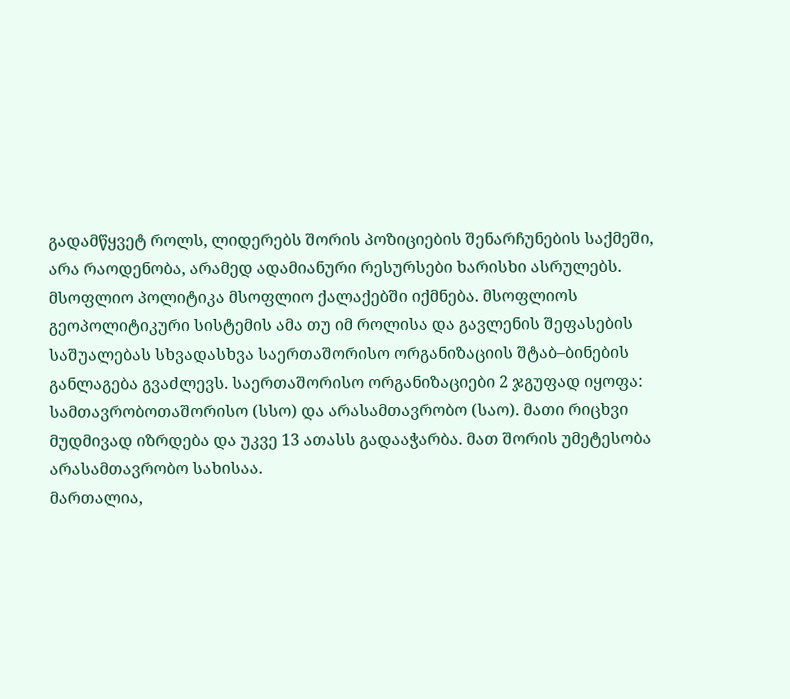გადამწყვეტ როლს, ლიდერებს შორის პოზიციების შენარჩუნების საქმეში, არა რაოდენობა, არამედ ადამიანური რესურსები ხარისხი ასრულებს.
მსოფლიო პოლიტიკა მსოფლიო ქალაქებში იქმნება. მსოფლიოს გეოპოლიტიკური სისტემის ამა თუ იმ როლისა და გავლენის შეფასების საშუალებას სხვადასხვა საერთაშორისო ორგანიზაციის შტაბ–ბინების განლაგება გვაძლევს. საერთაშორისო ორგანიზაციები 2 ჯგუფად იყოფა: სამთავრობოთაშორისო (სსო) და არასამთავრობო (საო). მათი რიცხვი მუდმივად იზრდება და უკვე 13 ათასს გადააჭარბა. მათ შორის უმეტესობა არასამთავრობო სახისაა.
მართალია,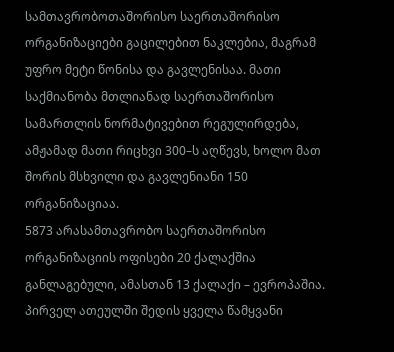სამთავრობოთაშორისო საერთაშორისო ორგანიზაციები გაცილებით ნაკლებია, მაგრამ უფრო მეტი წონისა და გავლენისაა. მათი საქმიანობა მთლიანად საერთაშორისო სამართლის ნორმატივებით რეგულირდება, ამჟამად მათი რიცხვი 300–ს აღწევს, ხოლო მათ შორის მსხვილი და გავლენიანი 150 ორგანიზაციაა.
5873 არასამთავრობო საერთაშორისო ორგანიზაციის ოფისები 20 ქალაქშია განლაგებული, ამასთან 13 ქალაქი – ევროპაშია. პირველ ათეულში შედის ყველა წამყვანი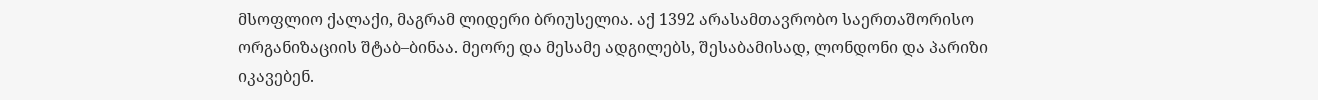მსოფლიო ქალაქი, მაგრამ ლიდერი ბრიუსელია. აქ 1392 არასამთავრობო საერთაშორისო ორგანიზაციის შტაბ–ბინაა. მეორე და მესამე ადგილებს, შესაბამისად, ლონდონი და პარიზი იკავებენ.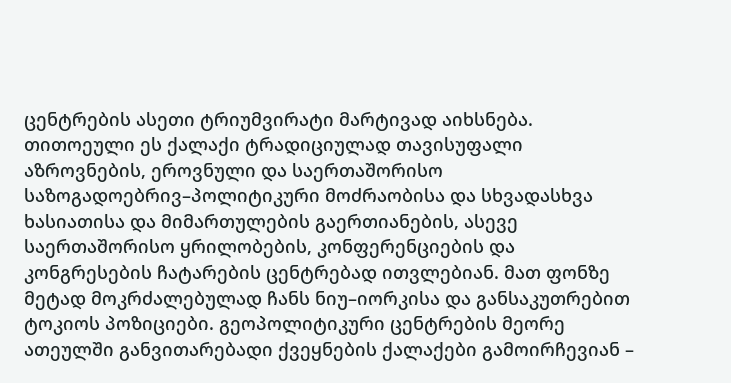ცენტრების ასეთი ტრიუმვირატი მარტივად აიხსნება. თითოეული ეს ქალაქი ტრადიციულად თავისუფალი აზროვნების, ეროვნული და საერთაშორისო საზოგადოებრივ–პოლიტიკური მოძრაობისა და სხვადასხვა ხასიათისა და მიმართულების გაერთიანების, ასევე საერთაშორისო ყრილობების, კონფერენციების და კონგრესების ჩატარების ცენტრებად ითვლებიან. მათ ფონზე მეტად მოკრძალებულად ჩანს ნიუ–იორკისა და განსაკუთრებით ტოკიოს პოზიციები. გეოპოლიტიკური ცენტრების მეორე ათეულში განვითარებადი ქვეყნების ქალაქები გამოირჩევიან –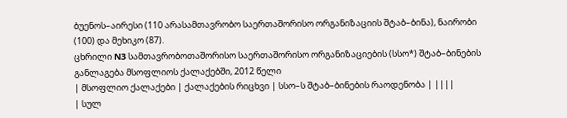ბუენოს–აირესი (110 არასამთავრობო საერთაშორისო ორგანიზაციის შტაბ–ბინა), ნაირობი (100) და მეხიკო (87).
ცხრილი N3 სამთავრობოთაშორისო საერთაშორისო ორგანიზაციების (სსო*) შტაბ–ბინების განლაგება მსოფლიოს ქალაქებში, 2012 წელი
| მსოფლიო ქალაქები | ქალაქების რიცხვი | სსო–ს შტაბ–ბინების რაოდენობა | ||||
| სულ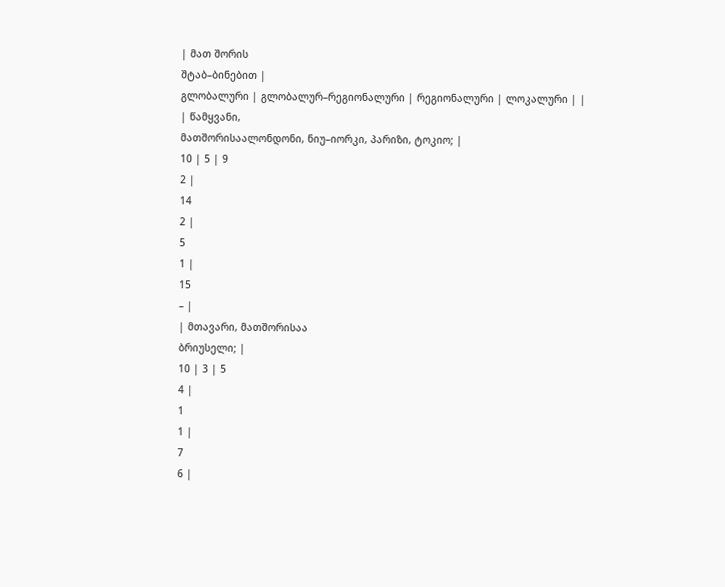| მათ შორის
შტაბ–ბინებით |
გლობალური | გლობალურ–რეგიონალური | რეგიონალური | ლოკალური | |
| წამყვანი,
მათშორისაალონდონი, ნიუ–იორკი, პარიზი, ტოკიო; |
10 | 5 | 9
2 |
14
2 |
5
1 |
15
– |
| მთავარი, მათშორისაა
ბრიუსელი; |
10 | 3 | 5
4 |
1
1 |
7
6 |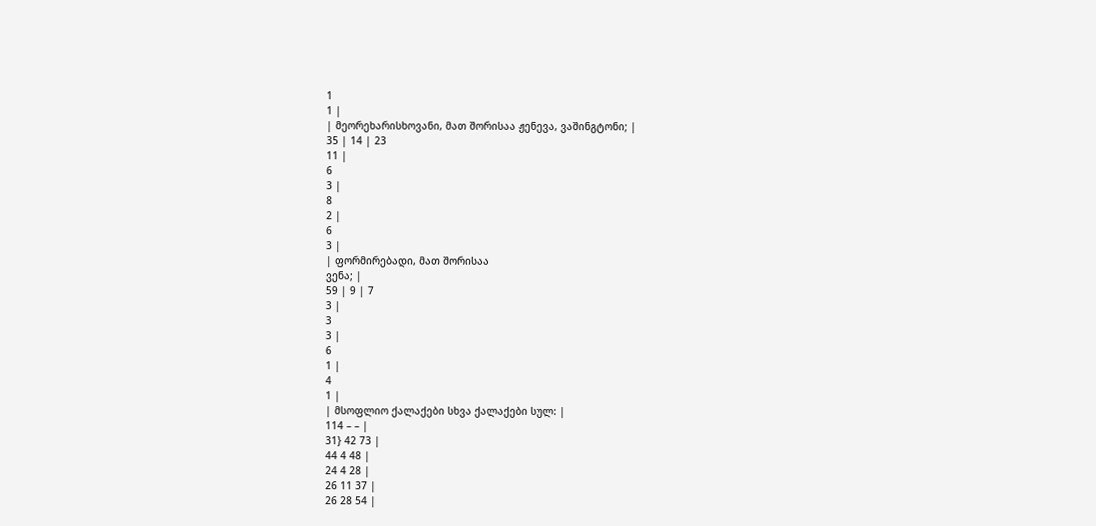1
1 |
| მეორეხარისხოვანი, მათ შორისაა ჟენევა, ვაშინგტონი; |
35 | 14 | 23
11 |
6
3 |
8
2 |
6
3 |
| ფორმირებადი, მათ შორისაა
ვენა; |
59 | 9 | 7
3 |
3
3 |
6
1 |
4
1 |
| მსოფლიო ქალაქები სხვა ქალაქები სულ: |
114 – – |
31} 42 73 |
44 4 48 |
24 4 28 |
26 11 37 |
26 28 54 |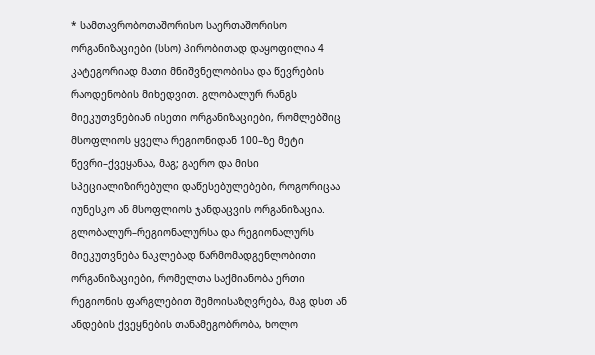* სამთავრობოთაშორისო საერთაშორისო ორგანიზაციები (სსო) პირობითად დაყოფილია 4 კატეგორიად მათი მნიშვნელობისა და წევრების რაოდენობის მიხედვით. გლობალურ რანგს მიეკუთვნებიან ისეთი ორგანიზაციები, რომლებშიც მსოფლიოს ყველა რეგიონიდან 100–ზე მეტი წევრი–ქვეყანაა, მაგ; გაერო და მისი სპეციალიზირებული დაწესებულებები, როგორიცაა იუნესკო ან მსოფლიოს ჯანდაცვის ორგანიზაცია. გლობალურ–რეგიონალურსა და რეგიონალურს მიეკუთვნება ნაკლებად წარმომადგენლობითი ორგანიზაციები, რომელთა საქმიანობა ერთი რეგიონის ფარგლებით შემოისაზღვრება, მაგ დსთ ან ანდების ქვეყნების თანამეგობრობა, ხოლო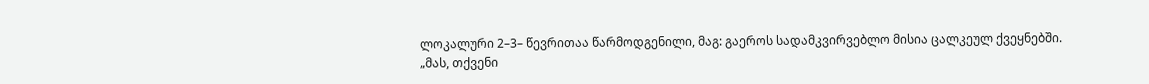ლოკალური 2–3– წევრითაა წარმოდგენილი, მაგ: გაეროს სადამკვირვებლო მისია ცალკეულ ქვეყნებში.
„მას, თქვენი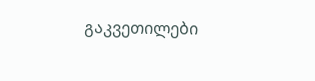გაკვეთილები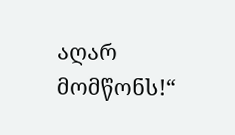აღარ მომწონს!“